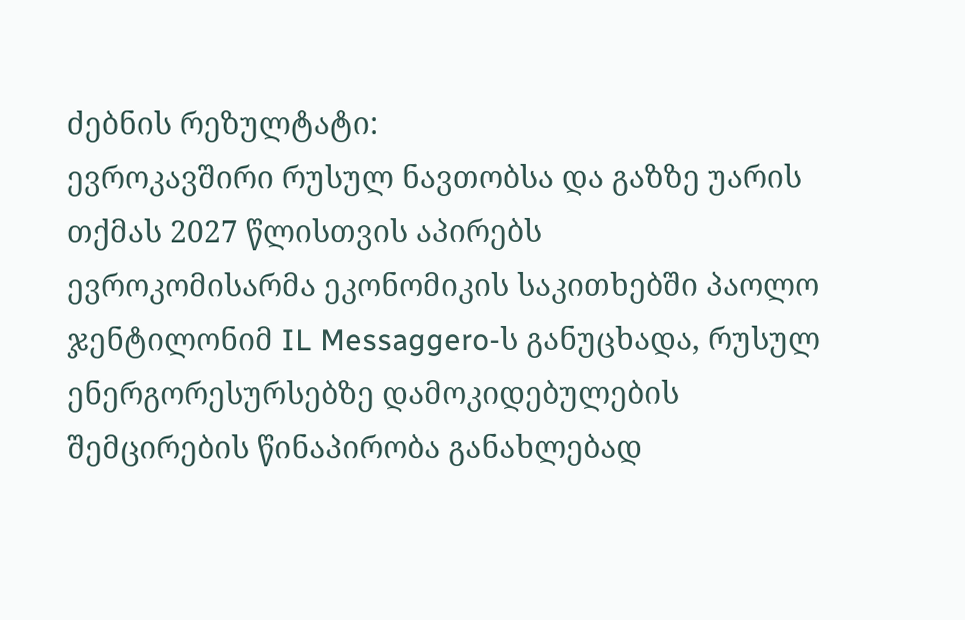ძებნის რეზულტატი:
ევროკავშირი რუსულ ნავთობსა და გაზზე უარის თქმას 2027 წლისთვის აპირებს
ევროკომისარმა ეკონომიკის საკითხებში პაოლო ჯენტილონიმ IL Messaggero-ს განუცხადა, რუსულ ენერგორესურსებზე დამოკიდებულების შემცირების წინაპირობა განახლებად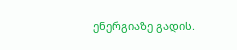ენერგიაზე გადის.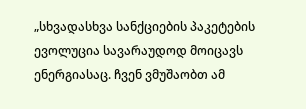„სხვადასხვა სანქციების პაკეტების ევოლუცია სავარაუდოდ მოიცავს ენერგიასაც. ჩვენ ვმუშაობთ ამ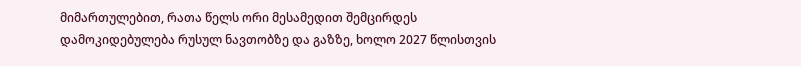მიმართულებით, რათა წელს ორი მესამედით შემცირდეს დამოკიდებულება რუსულ ნავთობზე და გაზზე, ხოლო 2027 წლისთვის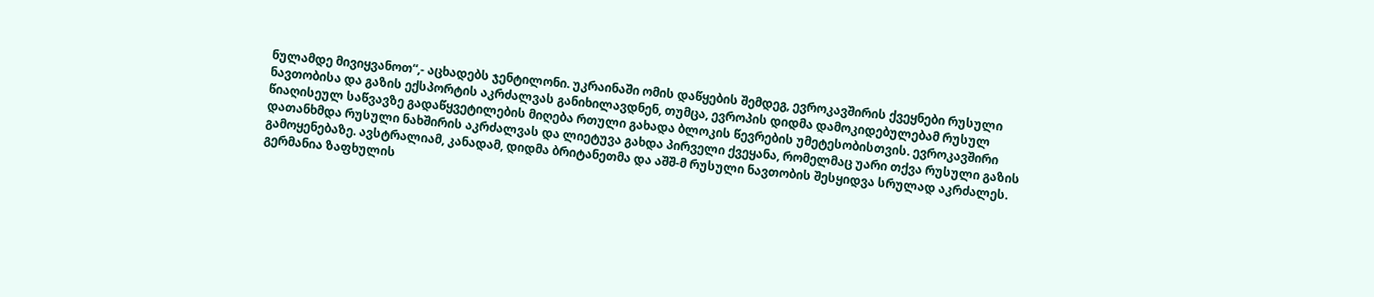ნულამდე მივიყვანოთ“,- აცხადებს ჯენტილონი. უკრაინაში ომის დაწყების შემდეგ, ევროკავშირის ქვეყნები რუსული ნავთობისა და გაზის ექსპორტის აკრძალვას განიხილავდნენ, თუმცა, ევროპის დიდმა დამოკიდებულებამ რუსულ წიაღისეულ საწვავზე გადაწყვეტილების მიღება რთული გახადა ბლოკის წევრების უმეტესობისთვის. ევროკავშირი დათანხმდა რუსული ნახშირის აკრძალვას და ლიეტუვა გახდა პირველი ქვეყანა, რომელმაც უარი თქვა რუსული გაზის გამოყენებაზე. ავსტრალიამ, კანადამ, დიდმა ბრიტანეთმა და აშშ-მ რუსული ნავთობის შესყიდვა სრულად აკრძალეს. გერმანია ზაფხულის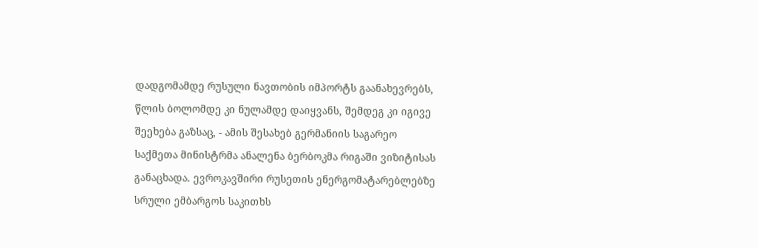დადგომამდე რუსული ნავთობის იმპორტს გაანახევრებს, წლის ბოლომდე კი ნულამდე დაიყვანს, შემდეგ კი იგივე შეეხება გაზსაც, - ამის შესახებ გერმანიის საგარეო საქმეთა მინისტრმა ანალენა ბერბოკმა რიგაში ვიზიტისას განაცხადა. ევროკავშირი რუსეთის ენერგომატარებლებზე სრული ემბარგოს საკითხს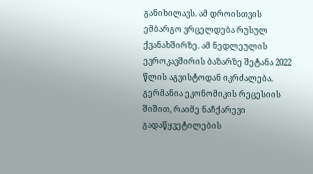განიხილავს. ამ დროისთვის ემბარგო ვრცელდება რუსულ ქვანახშირზე. ამ ნედლეულის ევროკავშირის ბაზარზე შეტანა 2022 წლის აგვისტოდან იკრძალება. გერმანია ეკონომიკის რეცესიის შიშით, რაიმე ნაჩქარევი გადაწყვეტილების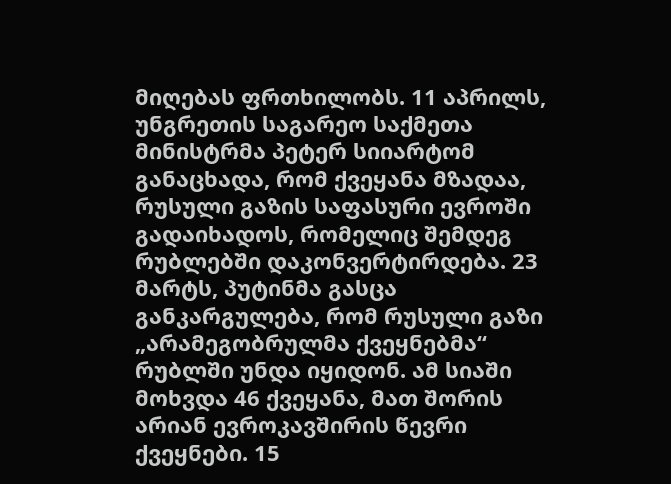მიღებას ფრთხილობს. 11 აპრილს, უნგრეთის საგარეო საქმეთა მინისტრმა პეტერ სიიარტომ განაცხადა, რომ ქვეყანა მზადაა, რუსული გაზის საფასური ევროში გადაიხადოს, რომელიც შემდეგ რუბლებში დაკონვერტირდება. 23 მარტს, პუტინმა გასცა განკარგულება, რომ რუსული გაზი „არამეგობრულმა ქვეყნებმა“ რუბლში უნდა იყიდონ. ამ სიაში მოხვდა 46 ქვეყანა, მათ შორის არიან ევროკავშირის წევრი ქვეყნები. 15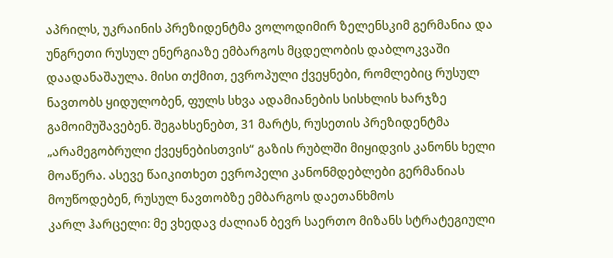აპრილს, უკრაინის პრეზიდენტმა ვოლოდიმირ ზელენსკიმ გერმანია და უნგრეთი რუსულ ენერგიაზე ემბარგოს მცდელობის დაბლოკვაში დაადანაშაულა. მისი თქმით, ევროპული ქვეყნები, რომლებიც რუსულ ნავთობს ყიდულობენ, ფულს სხვა ადამიანების სისხლის ხარჯზე გამოიმუშავებენ. შეგახსენებთ, 31 მარტს, რუსეთის პრეზიდენტმა „არამეგობრული ქვეყნებისთვის“ გაზის რუბლში მიყიდვის კანონს ხელი მოაწერა. ასევე წაიკითხეთ ევროპელი კანონმდებლები გერმანიას მოუწოდებენ, რუსულ ნავთობზე ემბარგოს დაეთანხმოს
კარლ ჰარცელი: მე ვხედავ ძალიან ბევრ საერთო მიზანს სტრატეგიული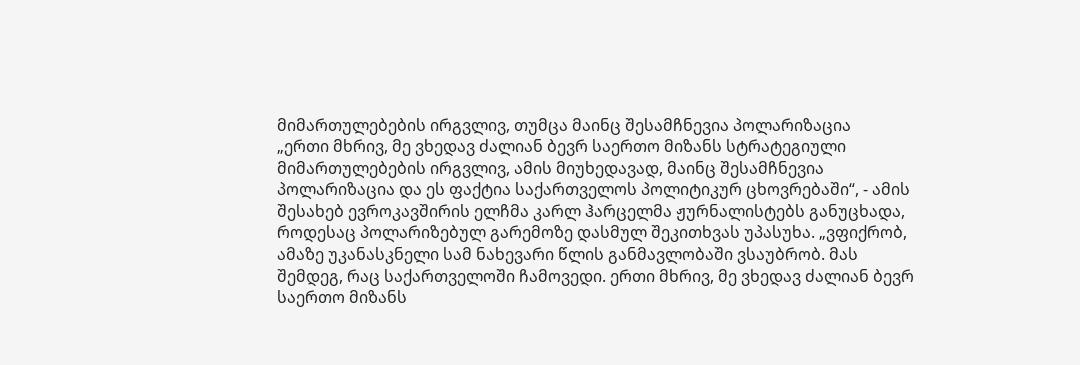მიმართულებების ირგვლივ, თუმცა მაინც შესამჩნევია პოლარიზაცია
„ერთი მხრივ, მე ვხედავ ძალიან ბევრ საერთო მიზანს სტრატეგიული მიმართულებების ირგვლივ, ამის მიუხედავად, მაინც შესამჩნევია პოლარიზაცია და ეს ფაქტია საქართველოს პოლიტიკურ ცხოვრებაში“, - ამის შესახებ ევროკავშირის ელჩმა კარლ ჰარცელმა ჟურნალისტებს განუცხადა, როდესაც პოლარიზებულ გარემოზე დასმულ შეკითხვას უპასუხა. „ვფიქრობ, ამაზე უკანასკნელი სამ ნახევარი წლის განმავლობაში ვსაუბრობ. მას შემდეგ, რაც საქართველოში ჩამოვედი. ერთი მხრივ, მე ვხედავ ძალიან ბევრ საერთო მიზანს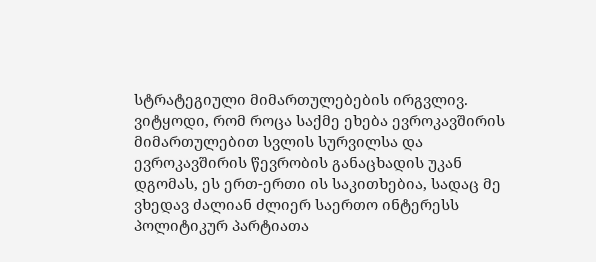სტრატეგიული მიმართულებების ირგვლივ. ვიტყოდი, რომ როცა საქმე ეხება ევროკავშირის მიმართულებით სვლის სურვილსა და ევროკავშირის წევრობის განაცხადის უკან დგომას, ეს ერთ-ერთი ის საკითხებია, სადაც მე ვხედავ ძალიან ძლიერ საერთო ინტერესს პოლიტიკურ პარტიათა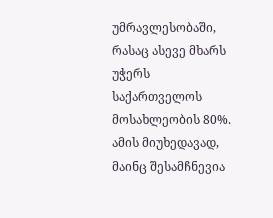უმრავლესობაში, რასაც ასევე მხარს უჭერს საქართველოს მოსახლეობის 80%. ამის მიუხედავად, მაინც შესამჩნევია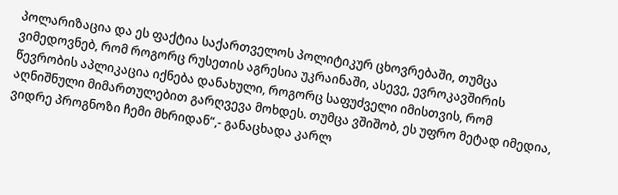პოლარიზაცია და ეს ფაქტია საქართველოს პოლიტიკურ ცხოვრებაში, თუმცა ვიმედოვნებ, რომ როგორც რუსეთის აგრესია უკრაინაში, ასევე, ევროკავშირის წევრობის აპლიკაცია იქნება დანახული, როგორც საფუძველი იმისთვის, რომ აღნიშნული მიმართულებით გარღვევა მოხდეს. თუმცა ვშიშობ, ეს უფრო მეტად იმედია, ვიდრე პროგნოზი ჩემი მხრიდან“,- განაცხადა კარლ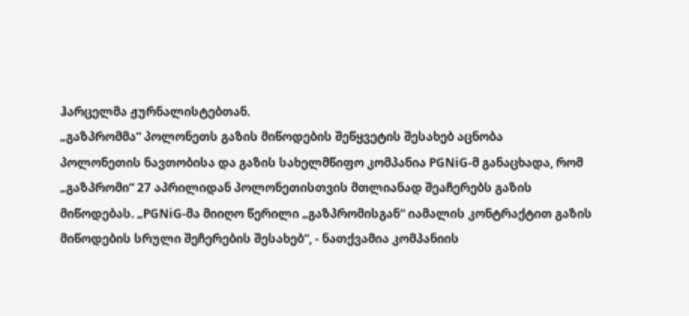ჰარცელმა ჟურნალისტებთან.
„გაზპრომმა“ პოლონეთს გაზის მიწოდების შეწყვეტის შესახებ აცნობა
პოლონეთის ნავთობისა და გაზის სახელმწიფო კომპანია PGNiG-მ განაცხადა, რომ „გაზპრომი“ 27 აპრილიდან პოლონეთისთვის მთლიანად შეაჩერებს გაზის მიწოდებას. „PGNiG-მა მიიღო წერილი „გაზპრომისგან“ იამალის კონტრაქტით გაზის მიწოდების სრული შეჩერების შესახებ“, - ნათქვამია კომპანიის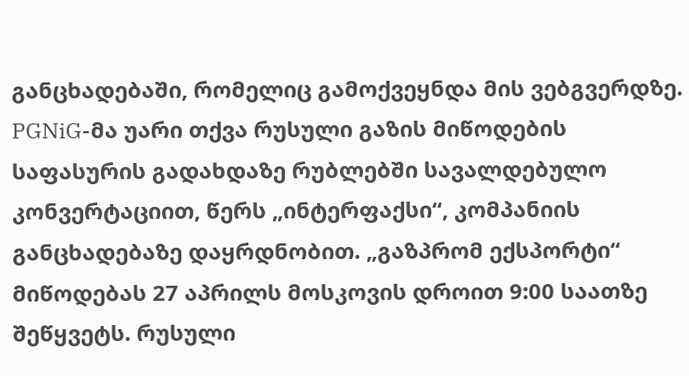განცხადებაში, რომელიც გამოქვეყნდა მის ვებგვერდზე. PGNiG-მა უარი თქვა რუსული გაზის მიწოდების საფასურის გადახდაზე რუბლებში სავალდებულო კონვერტაციით, წერს „ინტერფაქსი“, კომპანიის განცხადებაზე დაყრდნობით. „გაზპრომ ექსპორტი“ მიწოდებას 27 აპრილს მოსკოვის დროით 9:00 საათზე შეწყვეტს. რუსული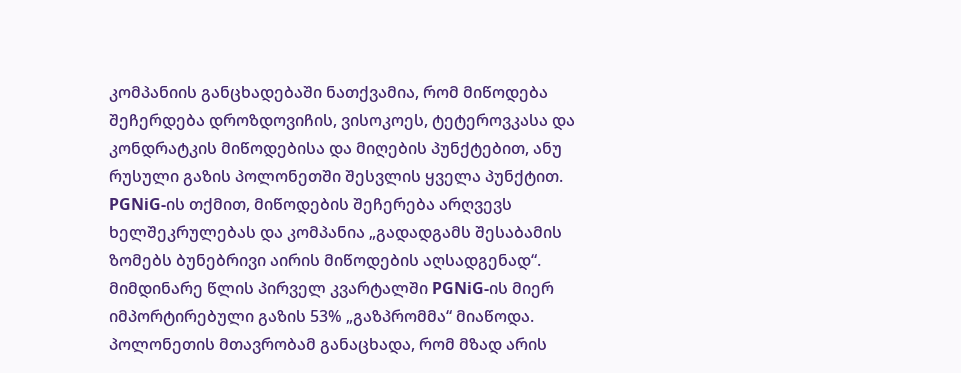კომპანიის განცხადებაში ნათქვამია, რომ მიწოდება შეჩერდება დროზდოვიჩის, ვისოკოეს, ტეტეროვკასა და კონდრატკის მიწოდებისა და მიღების პუნქტებით, ანუ რუსული გაზის პოლონეთში შესვლის ყველა პუნქტით. PGNiG-ის თქმით, მიწოდების შეჩერება არღვევს ხელშეკრულებას და კომპანია „გადადგამს შესაბამის ზომებს ბუნებრივი აირის მიწოდების აღსადგენად“. მიმდინარე წლის პირველ კვარტალში PGNiG-ის მიერ იმპორტირებული გაზის 53% „გაზპრომმა“ მიაწოდა. პოლონეთის მთავრობამ განაცხადა, რომ მზად არის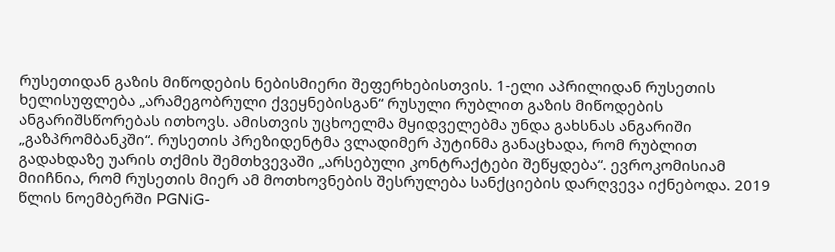რუსეთიდან გაზის მიწოდების ნებისმიერი შეფერხებისთვის. 1-ელი აპრილიდან რუსეთის ხელისუფლება „არამეგობრული ქვეყნებისგან“ რუსული რუბლით გაზის მიწოდების ანგარიშსწორებას ითხოვს. ამისთვის უცხოელმა მყიდველებმა უნდა გახსნას ანგარიში „გაზპრომბანკში“. რუსეთის პრეზიდენტმა ვლადიმერ პუტინმა განაცხადა, რომ რუბლით გადახდაზე უარის თქმის შემთხვევაში „არსებული კონტრაქტები შეწყდება“. ევროკომისიამ მიიჩნია, რომ რუსეთის მიერ ამ მოთხოვნების შესრულება სანქციების დარღვევა იქნებოდა. 2019 წლის ნოემბერში PGNiG-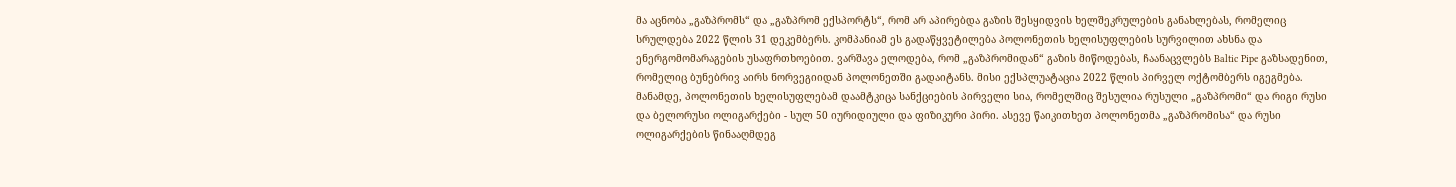მა აცნობა „გაზპრომს“ და „გაზპრომ ექსპორტს“, რომ არ აპირებდა გაზის შესყიდვის ხელშეკრულების განახლებას, რომელიც სრულდება 2022 წლის 31 დეკემბერს. კომპანიამ ეს გადაწყვეტილება პოლონეთის ხელისუფლების სურვილით ახსნა და ენერგომომარაგების უსაფრთხოებით. ვარშავა ელოდება, რომ „გაზპრომიდან“ გაზის მიწოდებას, ჩაანაცვლებს Baltic Pipe გაზსადენით, რომელიც ბუნებრივ აირს ნორვეგიიდან პოლონეთში გადაიტანს. მისი ექსპლუატაცია 2022 წლის პირველ ოქტომბერს იგეგმება. მანამდე, პოლონეთის ხელისუფლებამ დაამტკიცა სანქციების პირველი სია, რომელშიც შესულია რუსული „გაზპრომი“ და რიგი რუსი და ბელორუსი ოლიგარქები - სულ 50 იურიდიული და ფიზიკური პირი. ასევე წაიკითხეთ პოლონეთმა „გაზპრომისა“ და რუსი ოლიგარქების წინააღმდეგ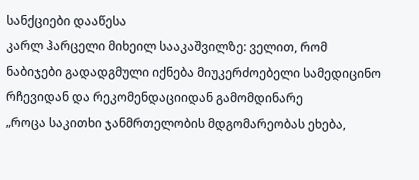სანქციები დააწესა
კარლ ჰარცელი მიხეილ სააკაშვილზე: ველით, რომ ნაბიჯები გადადგმული იქნება მიუკერძოებელი სამედიცინო რჩევიდან და რეკომენდაციიდან გამომდინარე
„როცა საკითხი ჯანმრთელობის მდგომარეობას ეხება,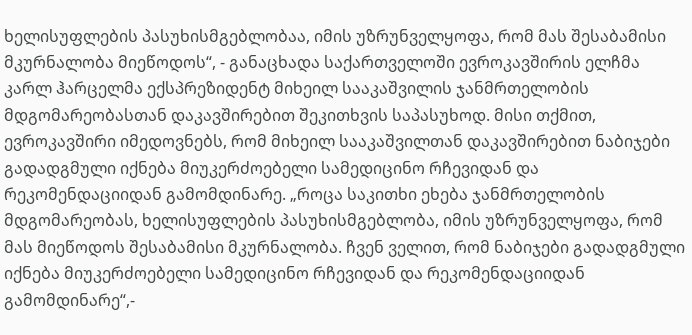ხელისუფლების პასუხისმგებლობაა, იმის უზრუნველყოფა, რომ მას შესაბამისი მკურნალობა მიეწოდოს“, - განაცხადა საქართველოში ევროკავშირის ელჩმა კარლ ჰარცელმა ექსპრეზიდენტ მიხეილ სააკაშვილის ჯანმრთელობის მდგომარეობასთან დაკავშირებით შეკითხვის საპასუხოდ. მისი თქმით, ევროკავშირი იმედოვნებს, რომ მიხეილ სააკაშვილთან დაკავშირებით ნაბიჯები გადადგმული იქნება მიუკერძოებელი სამედიცინო რჩევიდან და რეკომენდაციიდან გამომდინარე. „როცა საკითხი ეხება ჯანმრთელობის მდგომარეობას, ხელისუფლების პასუხისმგებლობა, იმის უზრუნველყოფა, რომ მას მიეწოდოს შესაბამისი მკურნალობა. ჩვენ ველით, რომ ნაბიჯები გადადგმული იქნება მიუკერძოებელი სამედიცინო რჩევიდან და რეკომენდაციიდან გამომდინარე“,-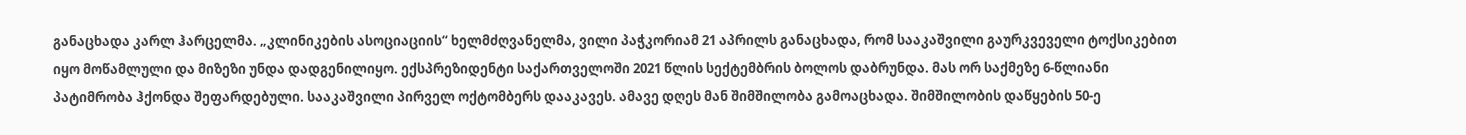განაცხადა კარლ ჰარცელმა. „კლინიკების ასოციაციის“ ხელმძღვანელმა, ვილი პაჭკორიამ 21 აპრილს განაცხადა, რომ სააკაშვილი გაურკვეველი ტოქსიკებით იყო მოწამლული და მიზეზი უნდა დადგენილიყო. ექსპრეზიდენტი საქართველოში 2021 წლის სექტემბრის ბოლოს დაბრუნდა. მას ორ საქმეზე 6-წლიანი პატიმრობა ჰქონდა შეფარდებული. სააკაშვილი პირველ ოქტომბერს დააკავეს. ამავე დღეს მან შიმშილობა გამოაცხადა. შიმშილობის დაწყების 50-ე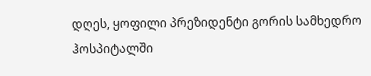დღეს, ყოფილი პრეზიდენტი გორის სამხედრო ჰოსპიტალში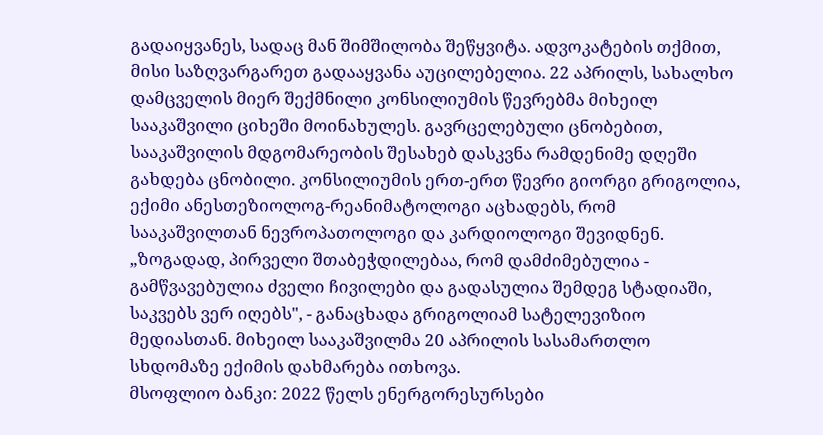გადაიყვანეს, სადაც მან შიმშილობა შეწყვიტა. ადვოკატების თქმით, მისი საზღვარგარეთ გადააყვანა აუცილებელია. 22 აპრილს, სახალხო დამცველის მიერ შექმნილი კონსილიუმის წევრებმა მიხეილ სააკაშვილი ციხეში მოინახულეს. გავრცელებული ცნობებით, სააკაშვილის მდგომარეობის შესახებ დასკვნა რამდენიმე დღეში გახდება ცნობილი. კონსილიუმის ერთ-ერთ წევრი გიორგი გრიგოლია, ექიმი ანესთეზიოლოგ-რეანიმატოლოგი აცხადებს, რომ სააკაშვილთან ნევროპათოლოგი და კარდიოლოგი შევიდნენ. „ზოგადად, პირველი შთაბეჭდილებაა, რომ დამძიმებულია - გამწვავებულია ძველი ჩივილები და გადასულია შემდეგ სტადიაში, საკვებს ვერ იღებს", - განაცხადა გრიგოლიამ სატელევიზიო მედიასთან. მიხეილ სააკაშვილმა 20 აპრილის სასამართლო სხდომაზე ექიმის დახმარება ითხოვა.
მსოფლიო ბანკი: 2022 წელს ენერგორესურსები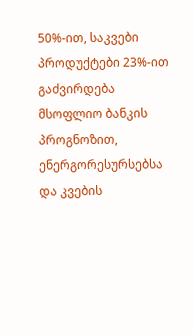50%-ით, საკვები პროდუქტები 23%-ით გაძვირდება
მსოფლიო ბანკის პროგნოზით, ენერგორესურსებსა და კვების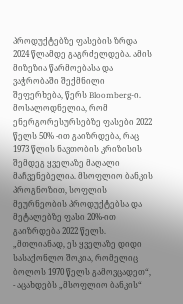პროდუქტებზე ფასების ზრდა 2024 წლამდე გაგრძელდება. ამის მიზეზია წარმოებასა და ვაჭრობაში შექმნილი შეფერხება, წერს Bloomberg-ი. მოსალოდნელია, რომ ენერგორესურსებზე ფასები 2022 წელს 50% -ით გაიზრდება, რაც 1973 წლის ნავთობის კრიზისის შემდეგ ყველაზე მაღალი მაჩვენებელია. მსოფლიო ბანკის პროგნოზით, სოფლის მეურნეობის პროდუქტებსა და მეტალებზე ფასი 20%-ით გაიზრდება 2022 წელს. „მთლიანად, ეს ყველაზე დიდი სასაქონლო შოკია, რომელიც ბოლოს 1970 წელს გამოვცადეთ“, - აცახდებს „მსოფლიო ბანკის“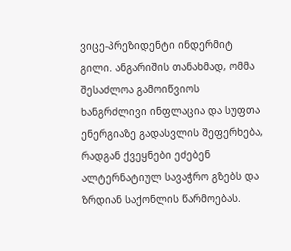ვიცე-პრეზიდენტი ინდერმიტ გილი. ანგარიშის თანახმად, ომმა შესაძლოა გამოიწვიოს ხანგრძლივი ინფლაცია და სუფთა ენერგიაზე გადასვლის შეფერხება, რადგან ქვეყნები ეძებენ ალტერნატიულ სავაჭრო გზებს და ზრდიან საქონლის წარმოებას.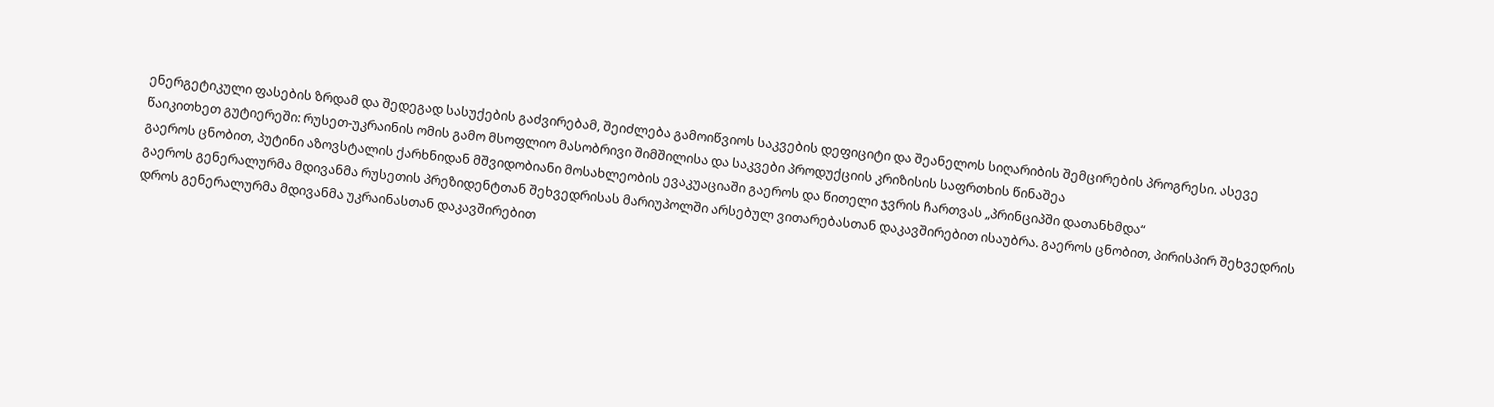ენერგეტიკული ფასების ზრდამ და შედეგად სასუქების გაძვირებამ, შეიძლება გამოიწვიოს საკვების დეფიციტი და შეანელოს სიღარიბის შემცირების პროგრესი. ასევე წაიკითხეთ გუტიერეში: რუსეთ-უკრაინის ომის გამო მსოფლიო მასობრივი შიმშილისა და საკვები პროდუქციის კრიზისის საფრთხის წინაშეა
გაეროს ცნობით, პუტინი აზოვსტალის ქარხნიდან მშვიდობიანი მოსახლეობის ევაკუაციაში გაეროს და წითელი ჯვრის ჩართვას „პრინციპში დათანხმდა“
გაეროს გენერალურმა მდივანმა რუსეთის პრეზიდენტთან შეხვედრისას მარიუპოლში არსებულ ვითარებასთან დაკავშირებით ისაუბრა. გაეროს ცნობით, პირისპირ შეხვედრის დროს გენერალურმა მდივანმა უკრაინასთან დაკავშირებით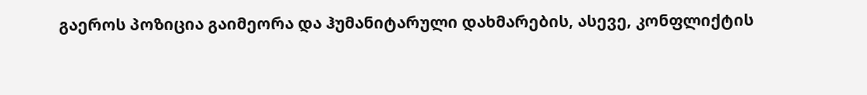გაეროს პოზიცია გაიმეორა და ჰუმანიტარული დახმარების, ასევე, კონფლიქტის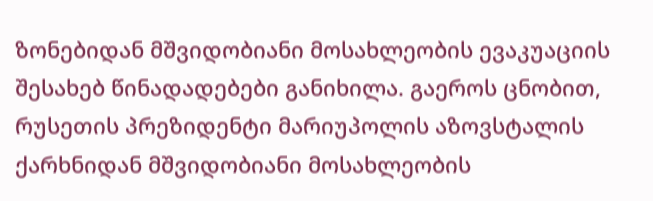ზონებიდან მშვიდობიანი მოსახლეობის ევაკუაციის შესახებ წინადადებები განიხილა. გაეროს ცნობით, რუსეთის პრეზიდენტი მარიუპოლის აზოვსტალის ქარხნიდან მშვიდობიანი მოსახლეობის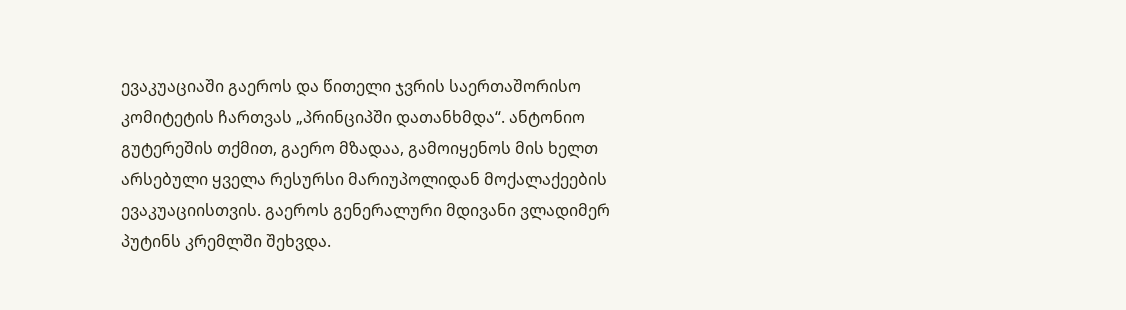ევაკუაციაში გაეროს და წითელი ჯვრის საერთაშორისო კომიტეტის ჩართვას „პრინციპში დათანხმდა“. ანტონიო გუტერეშის თქმით, გაერო მზადაა, გამოიყენოს მის ხელთ არსებული ყველა რესურსი მარიუპოლიდან მოქალაქეების ევაკუაციისთვის. გაეროს გენერალური მდივანი ვლადიმერ პუტინს კრემლში შეხვდა.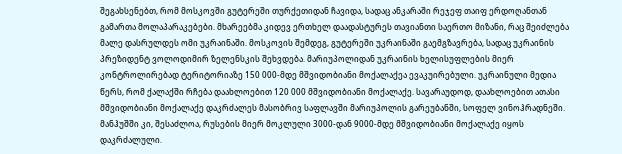შეგახსენებთ, რომ მოსკოვში გუტერეში თურქეთიდან ჩავიდა, სადაც ანკარაში რეჯეფ თაიფ ერდოღანთან გამართა მოლაპარაკებები. მხარეებმა კიდევ ერთხელ დაადასტურეს თავიანთი საერთო მიზანი, რაც შეიძლება მალე დასრულდეს ომი უკრაინაში. მოსკოვის შემდეგ, გუტერეში უკრაინაში გაემგზავრება, სადაც უკრაინის პრეზიდენტ ვოლოდიმირ ზელენსკის შეხვდება. მარიუპოლიდან უკრაინის ხელისუფლების მიერ კონტროლირებად ტერიტორიაზე 150 000-მდე მშვიდობიანი მოქალაქეა ევაკუირებული. უკრაინული მედია წერს, რომ ქალაქში რჩება დაახლოებით 120 000 მშვიდობიანი მოქალაქე. სავარაუდოდ, დაახლოებით ათასი მშვიდობიანი მოქალაქე დაკრძალეს მასობრივ საფლავში მარიუპოლის გარეუბანში, სოფელ ვინოჰრადნეში. მანჰუშში კი, შესაძლოა, რუსების მიერ მოკლული 3000-დან 9000-მდე მშვიდობიანი მოქალაქე იყოს დაკრძალული.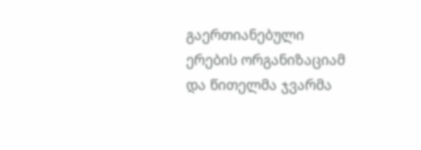გაერთიანებული ერების ორგანიზაციამ და წითელმა ჯვარმა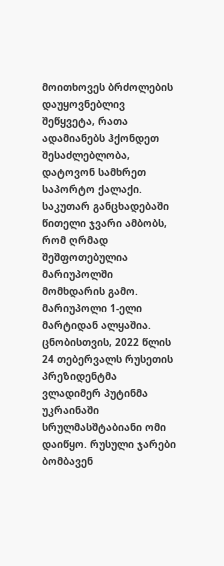მოითხოვეს ბრძოლების დაუყოვნებლივ შეწყვეტა, რათა ადამიანებს ჰქონდეთ შესაძლებლობა, დატოვონ სამხრეთ საპორტო ქალაქი. საკუთარ განცხადებაში წითელი ჯვარი ამბობს, რომ ღრმად შეშფოთებულია მარიუპოლში მომხდარის გამო. მარიუპოლი 1-ელი მარტიდან ალყაშია. ცნობისთვის, 2022 წლის 24 თებერვალს რუსეთის პრეზიდენტმა ვლადიმერ პუტინმა უკრაინაში სრულმასშტაბიანი ომი დაიწყო. რუსული ჯარები ბომბავენ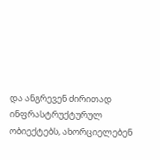და ანგრევენ ძირითად ინფრასტრუქტურულ ობიექტებს, ახორციელებენ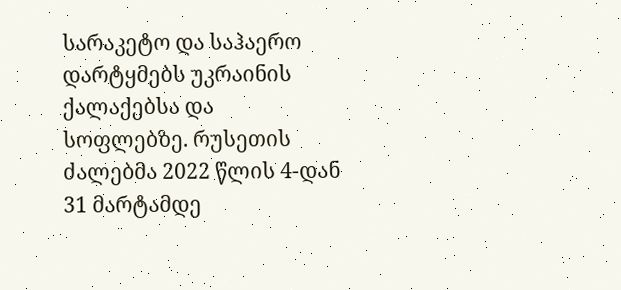სარაკეტო და საჰაერო დარტყმებს უკრაინის ქალაქებსა და სოფლებზე. რუსეთის ძალებმა 2022 წლის 4-დან 31 მარტამდე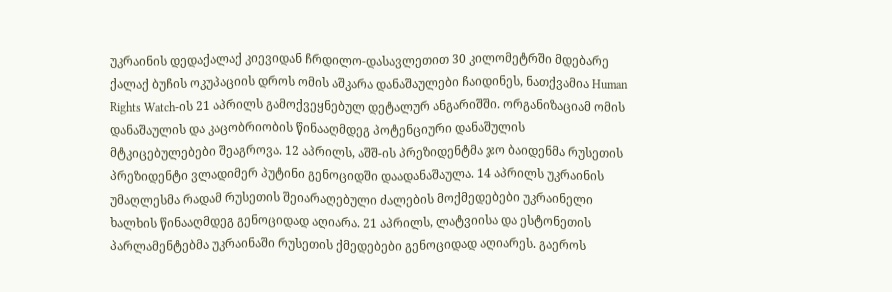უკრაინის დედაქალაქ კიევიდან ჩრდილო-დასავლეთით 30 კილომეტრში მდებარე ქალაქ ბუჩის ოკუპაციის დროს ომის აშკარა დანაშაულები ჩაიდინეს, ნათქვამია Human Rights Watch-ის 21 აპრილს გამოქვეყნებულ დეტალურ ანგარიშში. ორგანიზაციამ ომის დანაშაულის და კაცობრიობის წინააღმდეგ პოტენციური დანაშულის მტკიცებულებები შეაგროვა. 12 აპრილს, აშშ-ის პრეზიდენტმა ჯო ბაიდენმა რუსეთის პრეზიდენტი ვლადიმერ პუტინი გენოციდში დაადანაშაულა. 14 აპრილს უკრაინის უმაღლესმა რადამ რუსეთის შეიარაღებული ძალების მოქმედებები უკრაინელი ხალხის წინააღმდეგ გენოციდად აღიარა. 21 აპრილს, ლატვიისა და ესტონეთის პარლამენტებმა უკრაინაში რუსეთის ქმედებები გენოციდად აღიარეს. გაეროს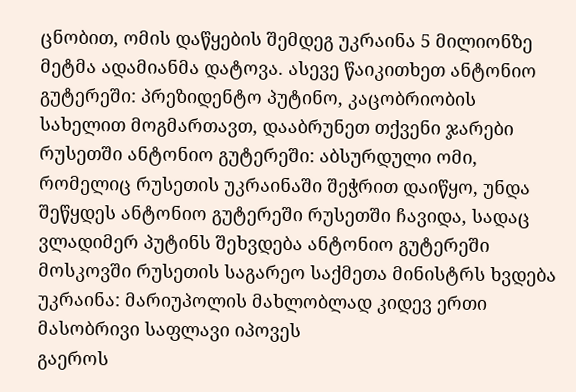ცნობით, ომის დაწყების შემდეგ უკრაინა 5 მილიონზე მეტმა ადამიანმა დატოვა. ასევე წაიკითხეთ ანტონიო გუტერეში: პრეზიდენტო პუტინო, კაცობრიობის სახელით მოგმართავთ, დააბრუნეთ თქვენი ჯარები რუსეთში ანტონიო გუტერეში: აბსურდული ომი, რომელიც რუსეთის უკრაინაში შეჭრით დაიწყო, უნდა შეწყდეს ანტონიო გუტერეში რუსეთში ჩავიდა, სადაც ვლადიმერ პუტინს შეხვდება ანტონიო გუტერეში მოსკოვში რუსეთის საგარეო საქმეთა მინისტრს ხვდება უკრაინა: მარიუპოლის მახლობლად კიდევ ერთი მასობრივი საფლავი იპოვეს
გაეროს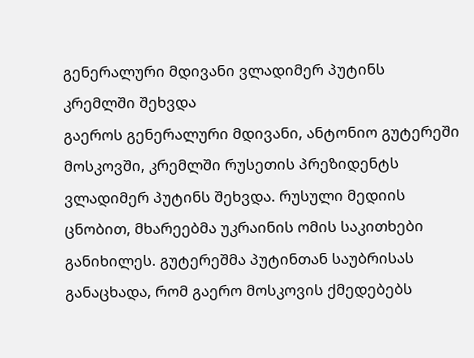გენერალური მდივანი ვლადიმერ პუტინს კრემლში შეხვდა
გაეროს გენერალური მდივანი, ანტონიო გუტერეში მოსკოვში, კრემლში რუსეთის პრეზიდენტს ვლადიმერ პუტინს შეხვდა. რუსული მედიის ცნობით, მხარეებმა უკრაინის ომის საკითხები განიხილეს. გუტერეშმა პუტინთან საუბრისას განაცხადა, რომ გაერო მოსკოვის ქმედებებს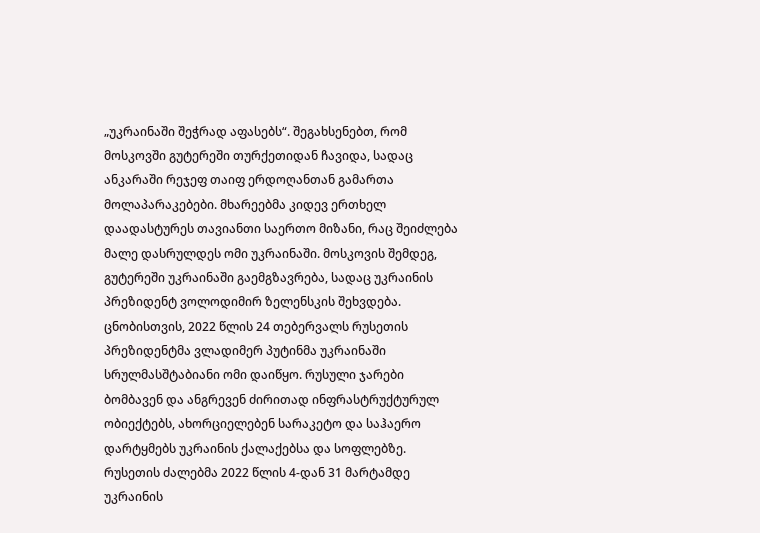„უკრაინაში შეჭრად აფასებს“. შეგახსენებთ, რომ მოსკოვში გუტერეში თურქეთიდან ჩავიდა, სადაც ანკარაში რეჯეფ თაიფ ერდოღანთან გამართა მოლაპარაკებები. მხარეებმა კიდევ ერთხელ დაადასტურეს თავიანთი საერთო მიზანი, რაც შეიძლება მალე დასრულდეს ომი უკრაინაში. მოსკოვის შემდეგ, გუტერეში უკრაინაში გაემგზავრება, სადაც უკრაინის პრეზიდენტ ვოლოდიმირ ზელენსკის შეხვდება. ცნობისთვის, 2022 წლის 24 თებერვალს რუსეთის პრეზიდენტმა ვლადიმერ პუტინმა უკრაინაში სრულმასშტაბიანი ომი დაიწყო. რუსული ჯარები ბომბავენ და ანგრევენ ძირითად ინფრასტრუქტურულ ობიექტებს, ახორციელებენ სარაკეტო და საჰაერო დარტყმებს უკრაინის ქალაქებსა და სოფლებზე. რუსეთის ძალებმა 2022 წლის 4-დან 31 მარტამდე უკრაინის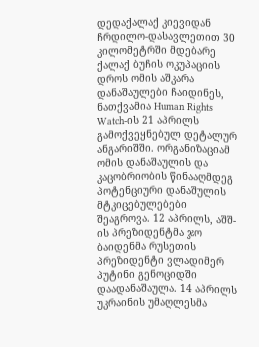დედაქალაქ კიევიდან ჩრდილო-დასავლეთით 30 კილომეტრში მდებარე ქალაქ ბუჩის ოკუპაციის დროს ომის აშკარა დანაშაულები ჩაიდინეს, ნათქვამია Human Rights Watch-ის 21 აპრილს გამოქვეყნებულ დეტალურ ანგარიშში. ორგანიზაციამ ომის დანაშაულის და კაცობრიობის წინააღმდეგ პოტენციური დანაშულის მტკიცებულებები შეაგროვა. 12 აპრილს, აშშ-ის პრეზიდენტმა ჯო ბაიდენმა რუსეთის პრეზიდენტი ვლადიმერ პუტინი გენოციდში დაადანაშაულა. 14 აპრილს უკრაინის უმაღლესმა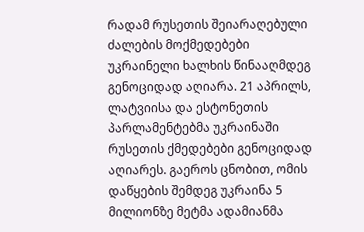რადამ რუსეთის შეიარაღებული ძალების მოქმედებები უკრაინელი ხალხის წინააღმდეგ გენოციდად აღიარა. 21 აპრილს, ლატვიისა და ესტონეთის პარლამენტებმა უკრაინაში რუსეთის ქმედებები გენოციდად აღიარეს. გაეროს ცნობით, ომის დაწყების შემდეგ უკრაინა 5 მილიონზე მეტმა ადამიანმა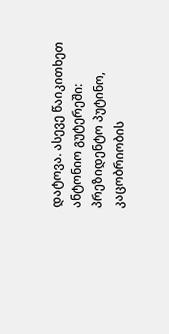დატოვა. ასევე წაიკითხეთ ანტონიო გუტერეში: პრეზიდენტო პუტინო, კაცობრიობის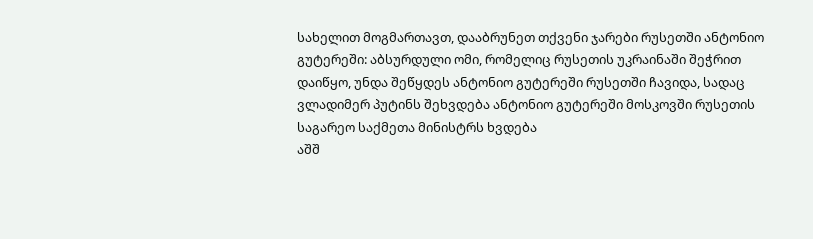სახელით მოგმართავთ, დააბრუნეთ თქვენი ჯარები რუსეთში ანტონიო გუტერეში: აბსურდული ომი, რომელიც რუსეთის უკრაინაში შეჭრით დაიწყო, უნდა შეწყდეს ანტონიო გუტერეში რუსეთში ჩავიდა, სადაც ვლადიმერ პუტინს შეხვდება ანტონიო გუტერეში მოსკოვში რუსეთის საგარეო საქმეთა მინისტრს ხვდება
აშშ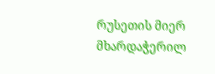რუსეთის მიერ მხარდაჭერილ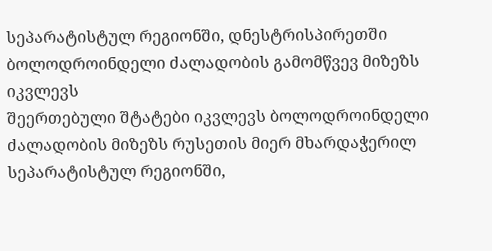სეპარატისტულ რეგიონში, დნესტრისპირეთში ბოლოდროინდელი ძალადობის გამომწვევ მიზეზს იკვლევს
შეერთებული შტატები იკვლევს ბოლოდროინდელი ძალადობის მიზეზს რუსეთის მიერ მხარდაჭერილ სეპარატისტულ რეგიონში,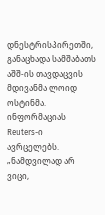დნესტრისპირეთში, განაცხადა სამშაბათს აშშ-ის თავდაცვის მდივანმა ლოიდ ოსტინმა. ინფორმაციას Reuters-ი ავრცელებს. „ნამდვილად არ ვიცი,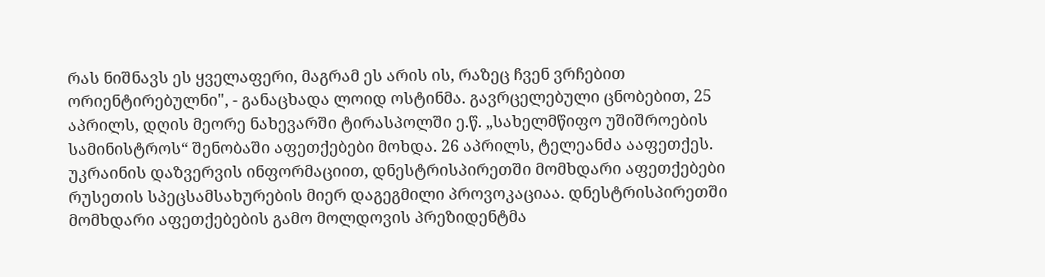რას ნიშნავს ეს ყველაფერი, მაგრამ ეს არის ის, რაზეც ჩვენ ვრჩებით ორიენტირებულნი", - განაცხადა ლოიდ ოსტინმა. გავრცელებული ცნობებით, 25 აპრილს, დღის მეორე ნახევარში ტირასპოლში ე.წ. „სახელმწიფო უშიშროების სამინისტროს“ შენობაში აფეთქებები მოხდა. 26 აპრილს, ტელეანძა ააფეთქეს. უკრაინის დაზვერვის ინფორმაციით, დნესტრისპირეთში მომხდარი აფეთქებები რუსეთის სპეცსამსახურების მიერ დაგეგმილი პროვოკაციაა. დნესტრისპირეთში მომხდარი აფეთქებების გამო მოლდოვის პრეზიდენტმა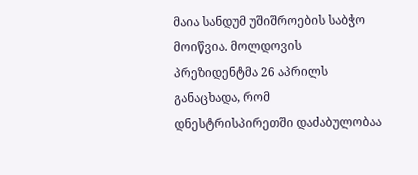მაია სანდუმ უშიშროების საბჭო მოიწვია. მოლდოვის პრეზიდენტმა 26 აპრილს განაცხადა, რომ დნესტრისპირეთში დაძაბულობაა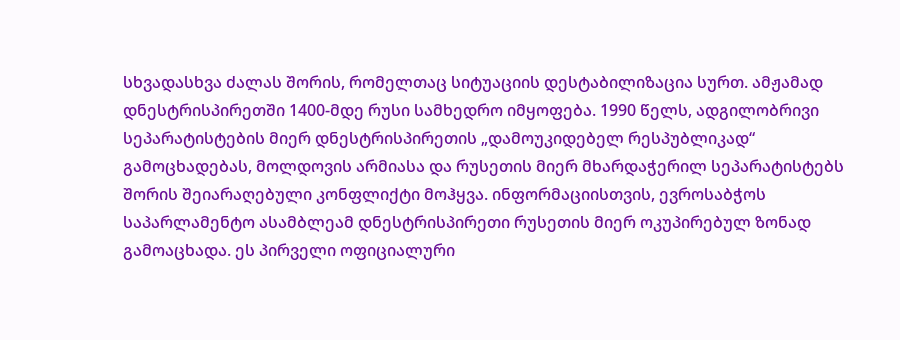სხვადასხვა ძალას შორის, რომელთაც სიტუაციის დესტაბილიზაცია სურთ. ამჟამად დნესტრისპირეთში 1400-მდე რუსი სამხედრო იმყოფება. 1990 წელს, ადგილობრივი სეპარატისტების მიერ დნესტრისპირეთის „დამოუკიდებელ რესპუბლიკად“ გამოცხადებას, მოლდოვის არმიასა და რუსეთის მიერ მხარდაჭერილ სეპარატისტებს შორის შეიარაღებული კონფლიქტი მოჰყვა. ინფორმაციისთვის, ევროსაბჭოს საპარლამენტო ასამბლეამ დნესტრისპირეთი რუსეთის მიერ ოკუპირებულ ზონად გამოაცხადა. ეს პირველი ოფიციალური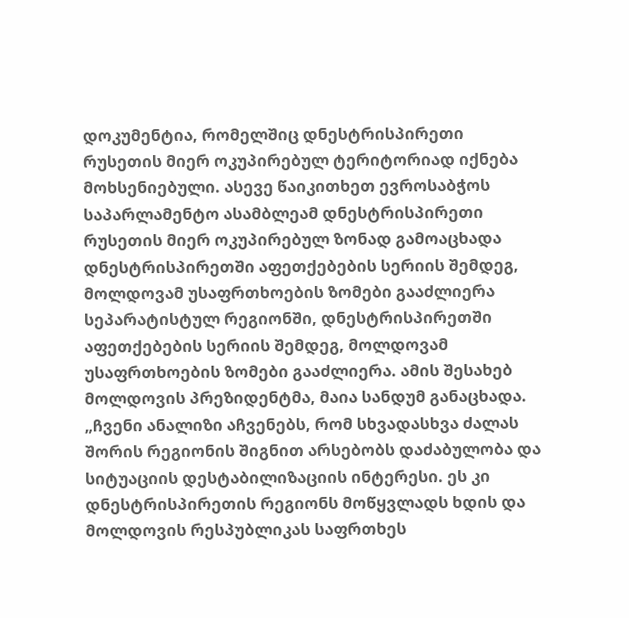დოკუმენტია, რომელშიც დნესტრისპირეთი რუსეთის მიერ ოკუპირებულ ტერიტორიად იქნება მოხსენიებული. ასევე წაიკითხეთ ევროსაბჭოს საპარლამენტო ასამბლეამ დნესტრისპირეთი რუსეთის მიერ ოკუპირებულ ზონად გამოაცხადა
დნესტრისპირეთში აფეთქებების სერიის შემდეგ, მოლდოვამ უსაფრთხოების ზომები გააძლიერა
სეპარატისტულ რეგიონში, დნესტრისპირეთში აფეთქებების სერიის შემდეგ, მოლდოვამ უსაფრთხოების ზომები გააძლიერა. ამის შესახებ მოლდოვის პრეზიდენტმა, მაია სანდუმ განაცხადა. „ჩვენი ანალიზი აჩვენებს, რომ სხვადასხვა ძალას შორის რეგიონის შიგნით არსებობს დაძაბულობა და სიტუაციის დესტაბილიზაციის ინტერესი. ეს კი დნესტრისპირეთის რეგიონს მოწყვლადს ხდის და მოლდოვის რესპუბლიკას საფრთხეს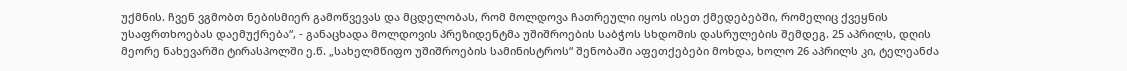უქმნის. ჩვენ ვგმობთ ნებისმიერ გამოწვევას და მცდელობას, რომ მოლდოვა ჩათრეული იყოს ისეთ ქმედებებში, რომელიც ქვეყნის უსაფრთხოებას დაემუქრება“, - განაცხადა მოლდოვის პრეზიდენტმა უშიშროების საბჭოს სხდომის დასრულების შემდეგ. 25 აპრილს, დღის მეორე ნახევარში ტირასპოლში ე.წ. „სახელმწიფო უშიშროების სამინისტროს“ შენობაში აფეთქებები მოხდა, ხოლო 26 აპრილს კი, ტელეანძა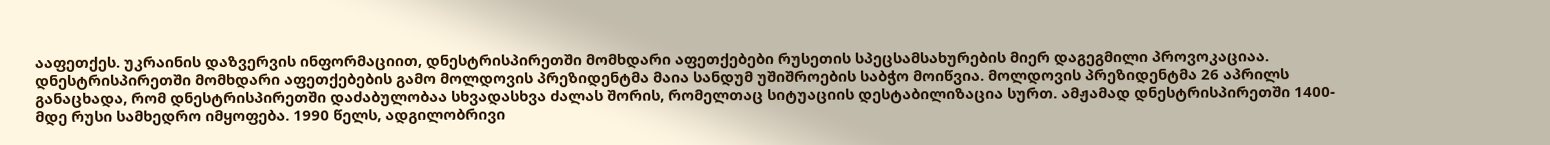ააფეთქეს. უკრაინის დაზვერვის ინფორმაციით, დნესტრისპირეთში მომხდარი აფეთქებები რუსეთის სპეცსამსახურების მიერ დაგეგმილი პროვოკაციაა. დნესტრისპირეთში მომხდარი აფეთქებების გამო მოლდოვის პრეზიდენტმა მაია სანდუმ უშიშროების საბჭო მოიწვია. მოლდოვის პრეზიდენტმა 26 აპრილს განაცხადა, რომ დნესტრისპირეთში დაძაბულობაა სხვადასხვა ძალას შორის, რომელთაც სიტუაციის დესტაბილიზაცია სურთ. ამჟამად დნესტრისპირეთში 1400-მდე რუსი სამხედრო იმყოფება. 1990 წელს, ადგილობრივი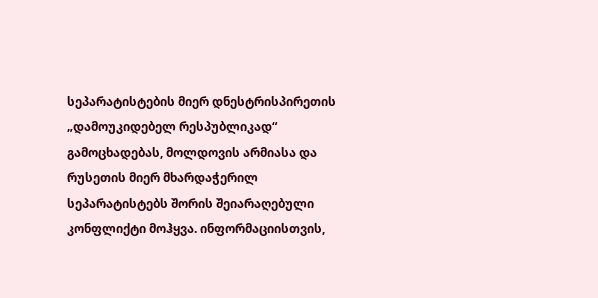სეპარატისტების მიერ დნესტრისპირეთის „დამოუკიდებელ რესპუბლიკად“ გამოცხადებას, მოლდოვის არმიასა და რუსეთის მიერ მხარდაჭერილ სეპარატისტებს შორის შეიარაღებული კონფლიქტი მოჰყვა. ინფორმაციისთვის,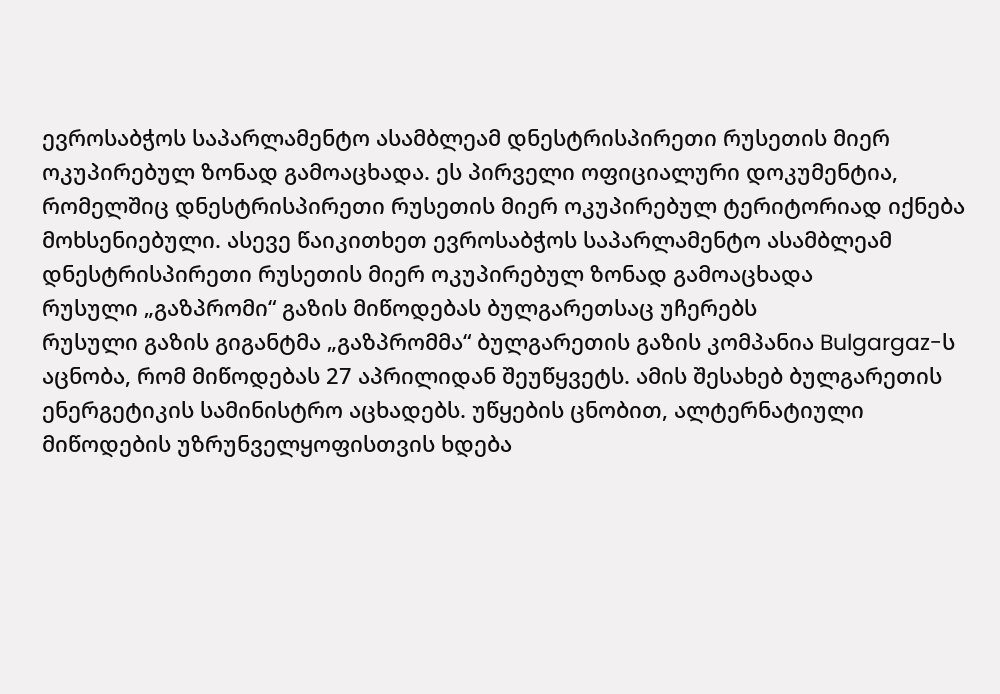ევროსაბჭოს საპარლამენტო ასამბლეამ დნესტრისპირეთი რუსეთის მიერ ოკუპირებულ ზონად გამოაცხადა. ეს პირველი ოფიციალური დოკუმენტია, რომელშიც დნესტრისპირეთი რუსეთის მიერ ოკუპირებულ ტერიტორიად იქნება მოხსენიებული. ასევე წაიკითხეთ ევროსაბჭოს საპარლამენტო ასამბლეამ დნესტრისპირეთი რუსეთის მიერ ოკუპირებულ ზონად გამოაცხადა
რუსული „გაზპრომი“ გაზის მიწოდებას ბულგარეთსაც უჩერებს
რუსული გაზის გიგანტმა „გაზპრომმა“ ბულგარეთის გაზის კომპანია Bulgargaz-ს აცნობა, რომ მიწოდებას 27 აპრილიდან შეუწყვეტს. ამის შესახებ ბულგარეთის ენერგეტიკის სამინისტრო აცხადებს. უწყების ცნობით, ალტერნატიული მიწოდების უზრუნველყოფისთვის ხდება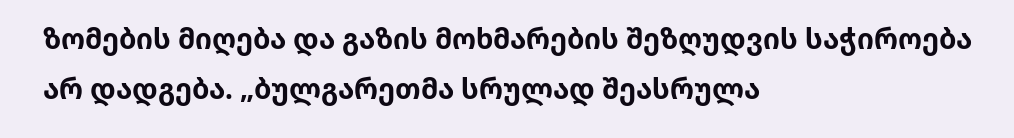ზომების მიღება და გაზის მოხმარების შეზღუდვის საჭიროება არ დადგება. „ბულგარეთმა სრულად შეასრულა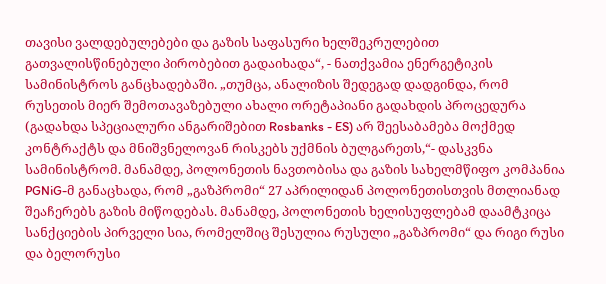თავისი ვალდებულებები და გაზის საფასური ხელშეკრულებით გათვალისწინებული პირობებით გადაიხადა“, - ნათქვამია ენერგეტიკის სამინისტროს განცხადებაში. „თუმცა, ანალიზის შედეგად დადგინდა, რომ რუსეთის მიერ შემოთავაზებული ახალი ორეტაპიანი გადახდის პროცედურა (გადახდა სპეციალური ანგარიშებით Rosbanks - ES) არ შეესაბამება მოქმედ კონტრაქტს და მნიშვნელოვან რისკებს უქმნის ბულგარეთს,“- დასკვნა სამინისტრომ. მანამდე, პოლონეთის ნავთობისა და გაზის სახელმწიფო კომპანია PGNiG-მ განაცხადა, რომ „გაზპრომი“ 27 აპრილიდან პოლონეთისთვის მთლიანად შეაჩერებს გაზის მიწოდებას. მანამდე, პოლონეთის ხელისუფლებამ დაამტკიცა სანქციების პირველი სია, რომელშიც შესულია რუსული „გაზპრომი“ და რიგი რუსი და ბელორუსი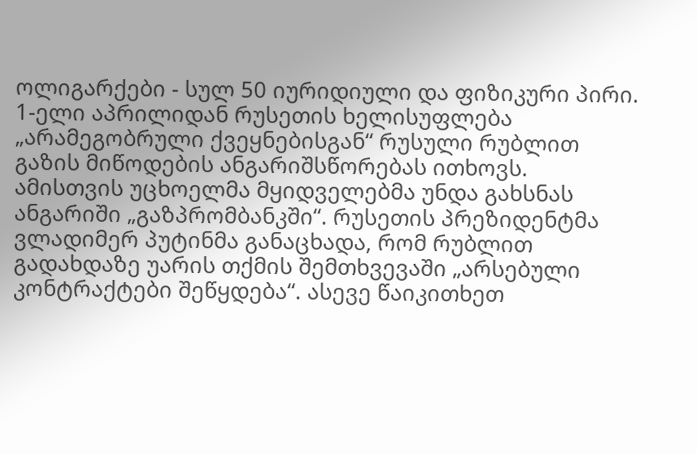ოლიგარქები - სულ 50 იურიდიული და ფიზიკური პირი. 1-ელი აპრილიდან რუსეთის ხელისუფლება „არამეგობრული ქვეყნებისგან“ რუსული რუბლით გაზის მიწოდების ანგარიშსწორებას ითხოვს. ამისთვის უცხოელმა მყიდველებმა უნდა გახსნას ანგარიში „გაზპრომბანკში“. რუსეთის პრეზიდენტმა ვლადიმერ პუტინმა განაცხადა, რომ რუბლით გადახდაზე უარის თქმის შემთხვევაში „არსებული კონტრაქტები შეწყდება“. ასევე წაიკითხეთ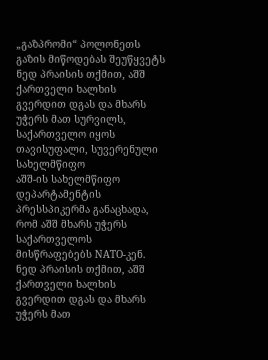„გაზპრომი“ პოლონეთს გაზის მიწოდებას შეუწყვეტს
ნედ პრაისის თქმით, აშშ ქართველი ხალხის გვერდით დგას და მხარს უჭერს მათ სურვილს, საქართველო იყოს თავისუფალი, სუვერენული სახელმწიფო
აშშ-ის სახელმწიფო დეპარტამენტის პრესსპიკერმა განაცხადა, რომ აშშ მხარს უჭერს საქართველოს მისწრაფებებს NATO-კენ. ნედ პრაისის თქმით, აშშ ქართველი ხალხის გვერდით დგას და მხარს უჭერს მათ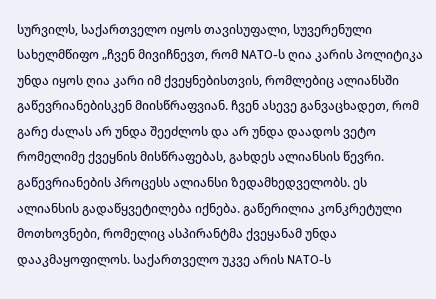სურვილს, საქართველო იყოს თავისუფალი, სუვერენული სახელმწიფო „ჩვენ მივიჩნევთ, რომ NATO-ს ღია კარის პოლიტიკა უნდა იყოს ღია კარი იმ ქვეყნებისთვის, რომლებიც ალიანსში გაწევრიანებისკენ მიისწრაფვიან. ჩვენ ასევე განვაცხადეთ, რომ გარე ძალას არ უნდა შეეძლოს და არ უნდა დაადოს ვეტო რომელიმე ქვეყნის მისწრაფებას, გახდეს ალიანსის წევრი. გაწევრიანების პროცესს ალიანსი ზედამხედველობს. ეს ალიანსის გადაწყვეტილება იქნება. გაწერილია კონკრეტული მოთხოვნები, რომელიც ასპირანტმა ქვეყანამ უნდა დააკმაყოფილოს. საქართველო უკვე არის NATO-ს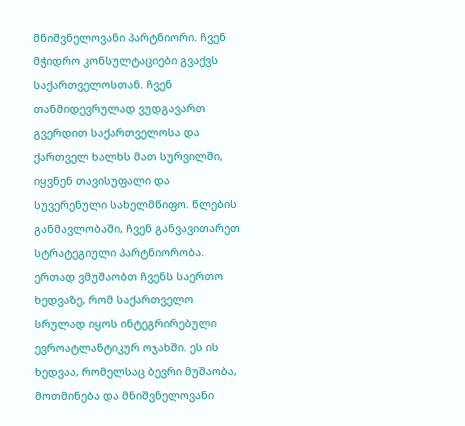მნიშვნელოვანი პარტნიორი. ჩვენ მჭიდრო კონსულტაციები გვაქვს საქართველოსთან. ჩვენ თანმიდევრულად ვუდგავართ გვერდით საქართველოსა და ქართველ ხალხს მათ სურვილში, იყვნენ თავისუფალი და სუვერენული სახელმწიფო. წლების განმავლობაში, ჩვენ განვავითარეთ სტრატეგიული პარტნიორობა. ერთად ვმუშაობთ ჩვენს საერთო ხედვაზე, რომ საქართველო სრულად იყოს ინტეგრირებული ევროატლანტიკურ ოჯახში. ეს ის ხედვაა, რომელსაც ბევრი მუშაობა, მოთმინება და მნიშვნელოვანი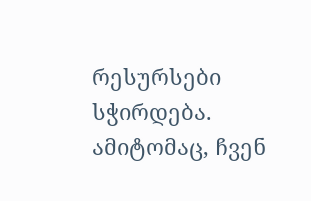რესურსები სჭირდება. ამიტომაც, ჩვენ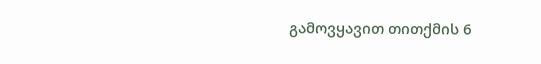გამოვყავით თითქმის 6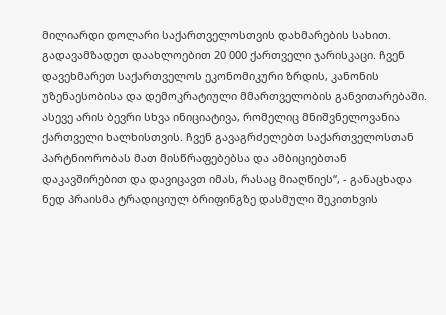მილიარდი დოლარი საქართველოსთვის დახმარების სახით. გადავამზადეთ დაახლოებით 20 000 ქართველი ჯარისკაცი. ჩვენ დავეხმარეთ საქართველოს ეკონომიკური ზრდის, კანონის უზენაესობისა და დემოკრატიული მმართველობის განვითარებაში. ასევე არის ბევრი სხვა ინიციატივა, რომელიც მნიშვნელოვანია ქართველი ხალხისთვის. ჩვენ გავაგრძელებთ საქართველოსთან პარტნიორობას მათ მისწრაფებებსა და ამბიციებთან დაკავშირებით და დავიცავთ იმას, რასაც მიაღწიეს“, - განაცხადა ნედ პრაისმა ტრადიციულ ბრიფინგზე დასმული შეკითხვის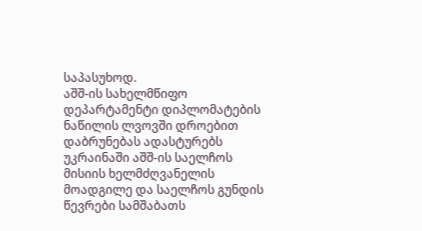საპასუხოდ.
აშშ-ის სახელმწიფო დეპარტამენტი დიპლომატების ნაწილის ლვოვში დროებით დაბრუნებას ადასტურებს
უკრაინაში აშშ-ის საელჩოს მისიის ხელმძღვანელის მოადგილე და საელჩოს გუნდის წევრები სამშაბათს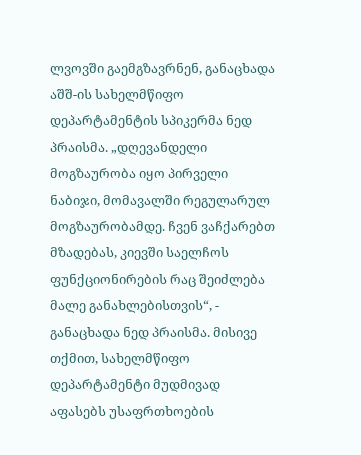ლვოვში გაემგზავრნენ, განაცხადა აშშ-ის სახელმწიფო დეპარტამენტის სპიკერმა ნედ პრაისმა. „დღევანდელი მოგზაურობა იყო პირველი ნაბიჯი, მომავალში რეგულარულ მოგზაურობამდე. ჩვენ ვაჩქარებთ მზადებას, კიევში საელჩოს ფუნქციონირების რაც შეიძლება მალე განახლებისთვის“, - განაცხადა ნედ პრაისმა. მისივე თქმით, სახელმწიფო დეპარტამენტი მუდმივად აფასებს უსაფრთხოების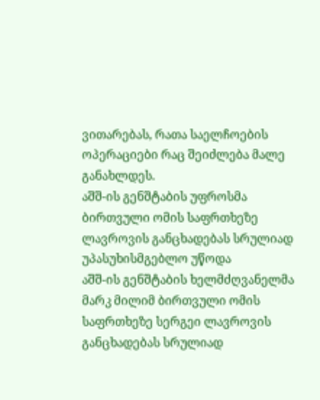ვითარებას, რათა საელჩოების ოპერაციები რაც შეიძლება მალე განახლდეს.
აშშ-ის გენშტაბის უფროსმა ბირთვული ომის საფრთხეზე ლავროვის განცხადებას სრულიად უპასუხისმგებლო უწოდა
აშშ-ის გენშტაბის ხელმძღვანელმა მარკ მილიმ ბირთვული ომის საფრთხეზე სერგეი ლავროვის განცხადებას სრულიად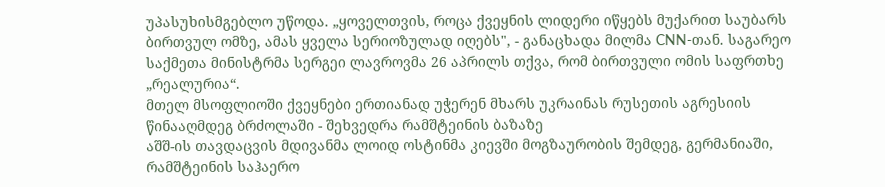უპასუხისმგებლო უწოდა. „ყოველთვის, როცა ქვეყნის ლიდერი იწყებს მუქარით საუბარს ბირთვულ ომზე, ამას ყველა სერიოზულად იღებს", - განაცხადა მილმა CNN-თან. საგარეო საქმეთა მინისტრმა სერგეი ლავროვმა 26 აპრილს თქვა, რომ ბირთვული ომის საფრთხე „რეალურია“.
მთელ მსოფლიოში ქვეყნები ერთიანად უჭერენ მხარს უკრაინას რუსეთის აგრესიის წინააღმდეგ ბრძოლაში - შეხვედრა რამშტეინის ბაზაზე
აშშ-ის თავდაცვის მდივანმა ლოიდ ოსტინმა კიევში მოგზაურობის შემდეგ, გერმანიაში, რამშტეინის საჰაერო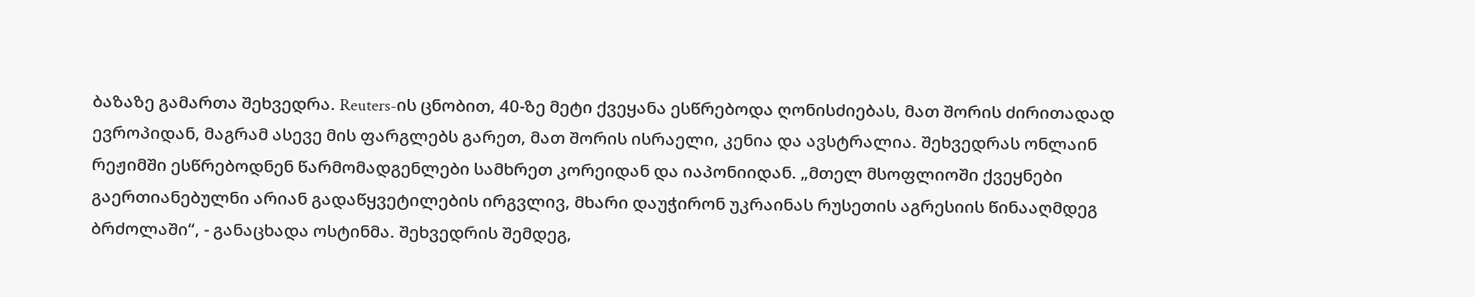ბაზაზე გამართა შეხვედრა. Reuters-ის ცნობით, 40-ზე მეტი ქვეყანა ესწრებოდა ღონისძიებას, მათ შორის ძირითადად ევროპიდან, მაგრამ ასევე მის ფარგლებს გარეთ, მათ შორის ისრაელი, კენია და ავსტრალია. შეხვედრას ონლაინ რეჟიმში ესწრებოდნენ წარმომადგენლები სამხრეთ კორეიდან და იაპონიიდან. „მთელ მსოფლიოში ქვეყნები გაერთიანებულნი არიან გადაწყვეტილების ირგვლივ, მხარი დაუჭირონ უკრაინას რუსეთის აგრესიის წინააღმდეგ ბრძოლაში“, - განაცხადა ოსტინმა. შეხვედრის შემდეგ,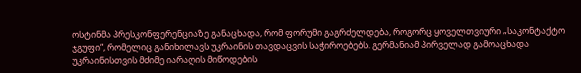ოსტინმა პრესკონფერენციაზე განაცხადა, რომ ფორუმი გაგრძელდება, როგორც ყოველთვიური „საკონტაქტო ჯგუფი“, რომელიც განიხილავს უკრაინის თავდაცვის საჭიროებებს. გერმანიამ პირველად გამოაცხადა უკრაინისთვის მძიმე იარაღის მიწოდების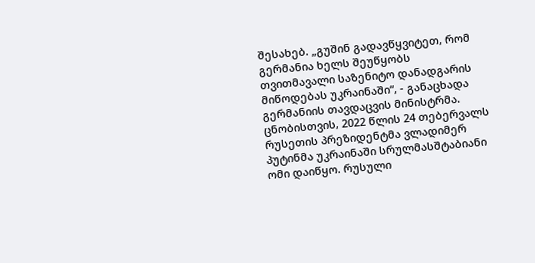შესახებ. „გუშინ გადავწყვიტეთ, რომ გერმანია ხელს შეუწყობს თვითმავალი საზენიტო დანადგარის მიწოდებას უკრაინაში“, - განაცხადა გერმანიის თავდაცვის მინისტრმა. ცნობისთვის, 2022 წლის 24 თებერვალს რუსეთის პრეზიდენტმა ვლადიმერ პუტინმა უკრაინაში სრულმასშტაბიანი ომი დაიწყო. რუსული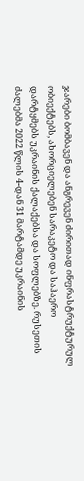ჯარები ბომბავენ და ანგრევენ ძირითად ინფრასტრუქტურულ ობიექტებს, ახორციელებენ სარაკეტო და საჰაერო დარტყმებს უკრაინის ქალაქებსა და სოფლებზე. რუსეთის ძალებმა 2022 წლის 4-დან 31 მარტამდე უკრაინის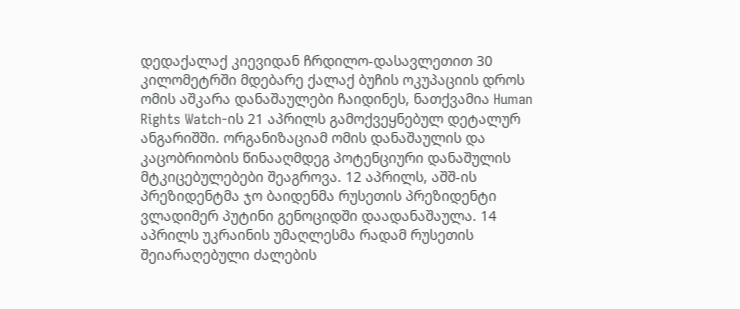დედაქალაქ კიევიდან ჩრდილო-დასავლეთით 30 კილომეტრში მდებარე ქალაქ ბუჩის ოკუპაციის დროს ომის აშკარა დანაშაულები ჩაიდინეს, ნათქვამია Human Rights Watch-ის 21 აპრილს გამოქვეყნებულ დეტალურ ანგარიშში. ორგანიზაციამ ომის დანაშაულის და კაცობრიობის წინააღმდეგ პოტენციური დანაშულის მტკიცებულებები შეაგროვა. 12 აპრილს, აშშ-ის პრეზიდენტმა ჯო ბაიდენმა რუსეთის პრეზიდენტი ვლადიმერ პუტინი გენოციდში დაადანაშაულა. 14 აპრილს უკრაინის უმაღლესმა რადამ რუსეთის შეიარაღებული ძალების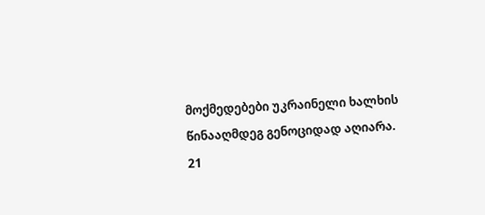მოქმედებები უკრაინელი ხალხის წინააღმდეგ გენოციდად აღიარა. 21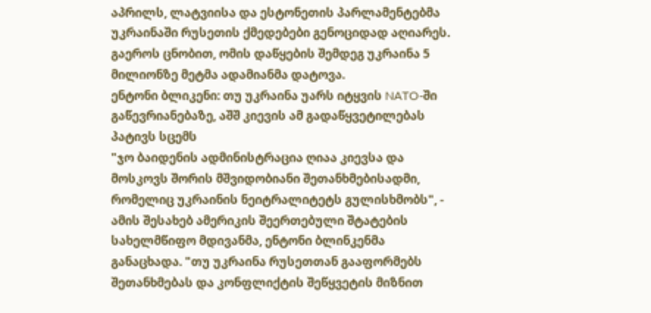აპრილს, ლატვიისა და ესტონეთის პარლამენტებმა უკრაინაში რუსეთის ქმედებები გენოციდად აღიარეს. გაეროს ცნობით, ომის დაწყების შემდეგ უკრაინა 5 მილიონზე მეტმა ადამიანმა დატოვა.
ენტონი ბლიკენი: თუ უკრაინა უარს იტყვის NATO-ში გაწევრიანებაზე, აშშ კიევის ამ გადაწყვეტილებას პატივს სცემს
"ჯო ბაიდენის ადმინისტრაცია ღიაა კიევსა და მოსკოვს შორის მშვიდობიანი შეთანხმებისადმი, რომელიც უკრაინის ნეიტრალიტეტს გულისხმობს", - ამის შესახებ ამერიკის შეერთებული შტატების სახელმწიფო მდივანმა, ენტონი ბლინკენმა განაცხადა. "თუ უკრაინა რუსეთთან გააფორმებს შეთანხმებას და კონფლიქტის შეწყვეტის მიზნით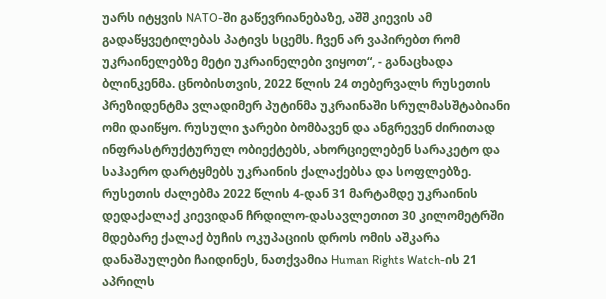უარს იტყვის NATO-ში გაწევრიანებაზე, აშშ კიევის ამ გადაწყვეტილებას პატივს სცემს. ჩვენ არ ვაპირებთ რომ უკრაინელებზე მეტი უკრაინელები ვიყოთ“, - განაცხადა ბლინკენმა. ცნობისთვის, 2022 წლის 24 თებერვალს რუსეთის პრეზიდენტმა ვლადიმერ პუტინმა უკრაინაში სრულმასშტაბიანი ომი დაიწყო. რუსული ჯარები ბომბავენ და ანგრევენ ძირითად ინფრასტრუქტურულ ობიექტებს, ახორციელებენ სარაკეტო და საჰაერო დარტყმებს უკრაინის ქალაქებსა და სოფლებზე. რუსეთის ძალებმა 2022 წლის 4-დან 31 მარტამდე უკრაინის დედაქალაქ კიევიდან ჩრდილო-დასავლეთით 30 კილომეტრში მდებარე ქალაქ ბუჩის ოკუპაციის დროს ომის აშკარა დანაშაულები ჩაიდინეს, ნათქვამია Human Rights Watch-ის 21 აპრილს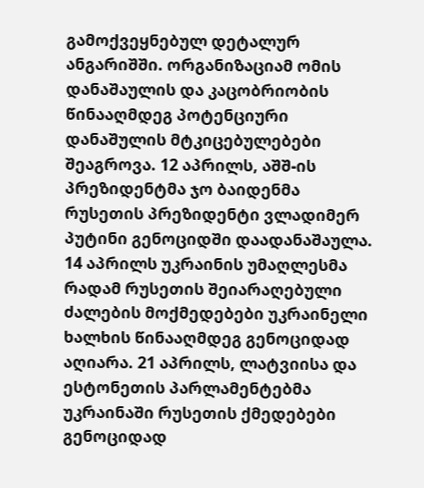გამოქვეყნებულ დეტალურ ანგარიშში. ორგანიზაციამ ომის დანაშაულის და კაცობრიობის წინააღმდეგ პოტენციური დანაშულის მტკიცებულებები შეაგროვა. 12 აპრილს, აშშ-ის პრეზიდენტმა ჯო ბაიდენმა რუსეთის პრეზიდენტი ვლადიმერ პუტინი გენოციდში დაადანაშაულა. 14 აპრილს უკრაინის უმაღლესმა რადამ რუსეთის შეიარაღებული ძალების მოქმედებები უკრაინელი ხალხის წინააღმდეგ გენოციდად აღიარა. 21 აპრილს, ლატვიისა და ესტონეთის პარლამენტებმა უკრაინაში რუსეთის ქმედებები გენოციდად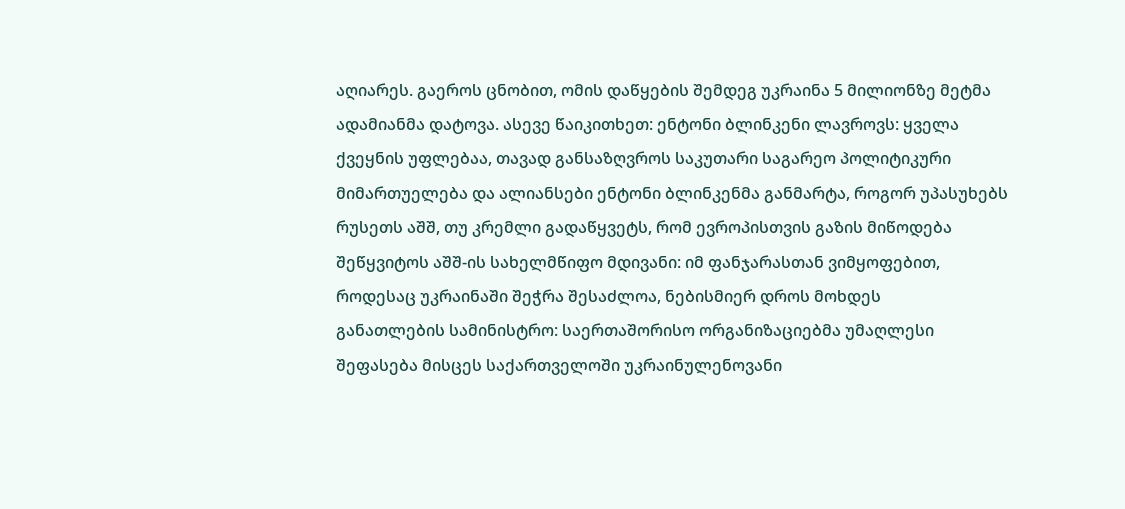აღიარეს. გაეროს ცნობით, ომის დაწყების შემდეგ უკრაინა 5 მილიონზე მეტმა ადამიანმა დატოვა. ასევე წაიკითხეთ: ენტონი ბლინკენი ლავროვს: ყველა ქვეყნის უფლებაა, თავად განსაზღვროს საკუთარი საგარეო პოლიტიკური მიმართუელება და ალიანსები ენტონი ბლინკენმა განმარტა, როგორ უპასუხებს რუსეთს აშშ, თუ კრემლი გადაწყვეტს, რომ ევროპისთვის გაზის მიწოდება შეწყვიტოს აშშ-ის სახელმწიფო მდივანი: იმ ფანჯარასთან ვიმყოფებით, როდესაც უკრაინაში შეჭრა შესაძლოა, ნებისმიერ დროს მოხდეს
განათლების სამინისტრო: საერთაშორისო ორგანიზაციებმა უმაღლესი შეფასება მისცეს საქართველოში უკრაინულენოვანი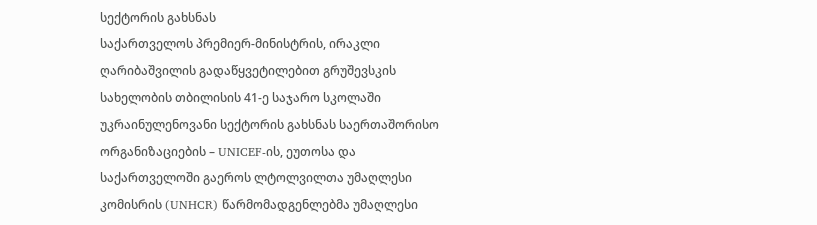სექტორის გახსნას
საქართველოს პრემიერ-მინისტრის, ირაკლი ღარიბაშვილის გადაწყვეტილებით გრუშევსკის სახელობის თბილისის 41-ე საჯარო სკოლაში უკრაინულენოვანი სექტორის გახსნას საერთაშორისო ორგანიზაციების – UNICEF-ის, ეუთოსა და საქართველოში გაეროს ლტოლვილთა უმაღლესი კომისრის (UNHCR) წარმომადგენლებმა უმაღლესი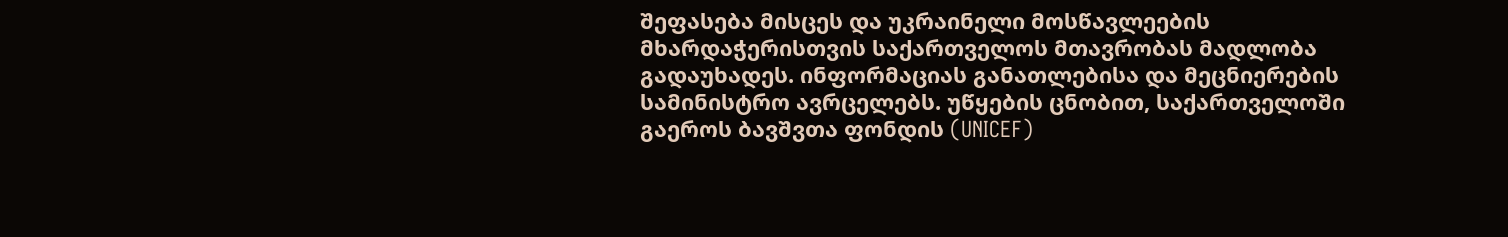შეფასება მისცეს და უკრაინელი მოსწავლეების მხარდაჭერისთვის საქართველოს მთავრობას მადლობა გადაუხადეს. ინფორმაციას განათლებისა და მეცნიერების სამინისტრო ავრცელებს. უწყების ცნობით, საქართველოში გაეროს ბავშვთა ფონდის (UNICEF)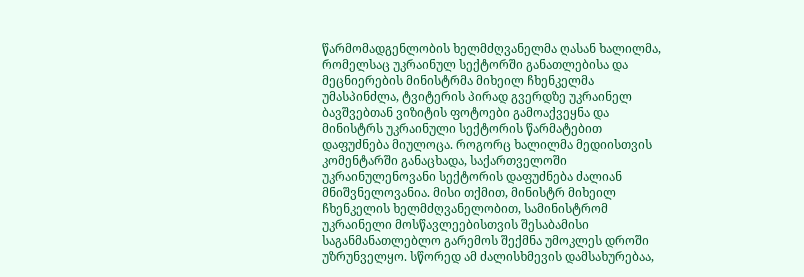წარმომადგენლობის ხელმძღვანელმა ღასან ხალილმა, რომელსაც უკრაინულ სექტორში განათლებისა და მეცნიერების მინისტრმა მიხეილ ჩხენკელმა უმასპინძლა, ტვიტერის პირად გვერდზე უკრაინელ ბავშვებთან ვიზიტის ფოტოები გამოაქვეყნა და მინისტრს უკრაინული სექტორის წარმატებით დაფუძნება მიულოცა. როგორც ხალილმა მედიისთვის კომენტარში განაცხადა, საქართველოში უკრაინულენოვანი სექტორის დაფუძნება ძალიან მნიშვნელოვანია. მისი თქმით, მინისტრ მიხეილ ჩხენკელის ხელმძღვანელობით, სამინისტრომ უკრაინელი მოსწავლეებისთვის შესაბამისი საგანმანათლებლო გარემოს შექმნა უმოკლეს დროში უზრუნველყო. სწორედ ამ ძალისხმევის დამსახურებაა,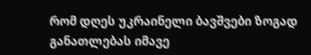რომ დღეს უკრაინელი ბავშვები ზოგად განათლებას იმავე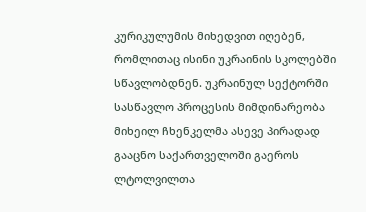კურიკულუმის მიხედვით იღებენ, რომლითაც ისინი უკრაინის სკოლებში სწავლობდნენ. უკრაინულ სექტორში სასწავლო პროცესის მიმდინარეობა მიხეილ ჩხენკელმა ასევე პირადად გააცნო საქართველოში გაეროს ლტოლვილთა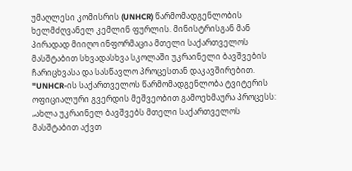უმაღლესი კომისრის (UNHCR) წარმომადგენლობის ხელმძღვანელ კემლინ ფურლის. მინისტრისგან მან პირადად მიიღო ინფორმაცია მთელი საქართველოს მასშტაბით სხვადასხვა სკოლაში უკრაინელი ბავშვების ჩარიცხვასა და სასწავლო პროცესთან დაკავშირებით. "UNHCR-ის საქართველოს წარმომადგენლობა ტვიტერის ოფიციალური გვერდის მეშვეობით გამოეხმაურა პროცესს: „ახლა უკრაინელ ბავშვებს მთელი საქართველოს მასშტაბით აქვთ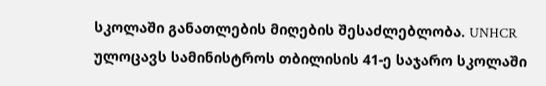სკოლაში განათლების მიღების შესაძლებლობა. UNHCR ულოცავს სამინისტროს თბილისის 41-ე საჯარო სკოლაში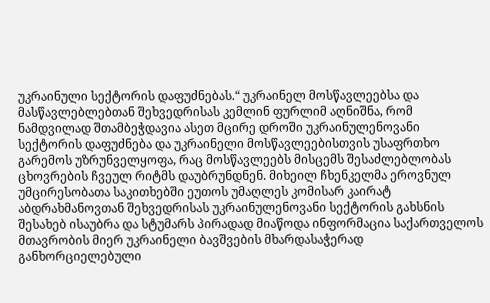უკრაინული სექტორის დაფუძნებას.“ უკრაინელ მოსწავლეებსა და მასწავლებლებთან შეხვედრისას კემლინ ფურლიმ აღნიშნა, რომ ნამდვილად შთამბეჭდავია ასეთ მცირე დროში უკრაინულენოვანი სექტორის დაფუძნება და უკრაინელი მოსწავლეებისთვის უსაფრთხო გარემოს უზრუნველყოფა, რაც მოსწავლეებს მისცემს შესაძლებლობას ცხოვრების ჩვეულ რიტმს დაუბრუნდნენ. მიხეილ ჩხენკელმა ეროვნულ უმცირესობათა საკითხებში ეუთოს უმაღლეს კომისარ კაირატ აბდრახმანოვთან შეხვედრისას უკრაინულენოვანი სექტორის გახსნის შესახებ ისაუბრა და სტუმარს პირადად მიაწოდა ინფორმაცია საქართველოს მთავრობის მიერ უკრაინელი ბავშვების მხარდასაჭერად განხორციელებული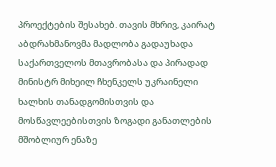პროექტების შესახებ. თავის მხრივ, კაირატ აბდრახმანოვმა მადლობა გადაუხადა საქართველოს მთავრობასა და პირადად მინისტრ მიხეილ ჩხენკელს უკრაინელი ხალხის თანადგომისთვის და მოსწავლეებისთვის ზოგადი განათლების მშობლიურ ენაზე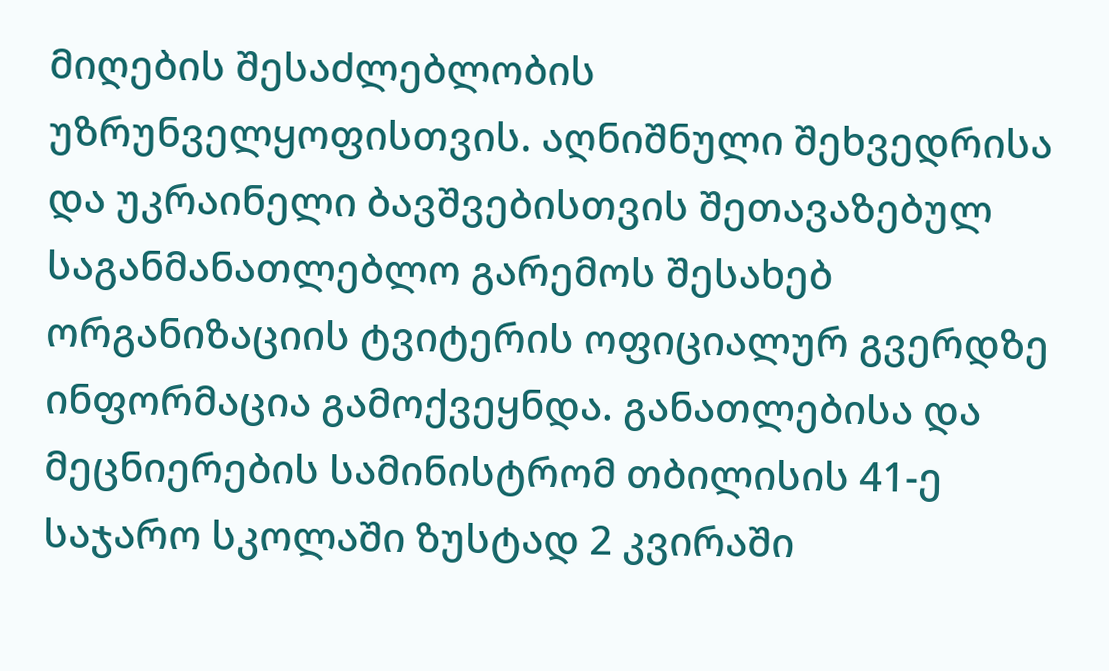მიღების შესაძლებლობის უზრუნველყოფისთვის. აღნიშნული შეხვედრისა და უკრაინელი ბავშვებისთვის შეთავაზებულ საგანმანათლებლო გარემოს შესახებ ორგანიზაციის ტვიტერის ოფიციალურ გვერდზე ინფორმაცია გამოქვეყნდა. განათლებისა და მეცნიერების სამინისტრომ თბილისის 41-ე საჯარო სკოლაში ზუსტად 2 კვირაში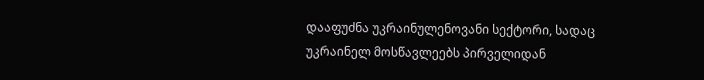დააფუძნა უკრაინულენოვანი სექტორი, სადაც უკრაინელ მოსწავლეებს პირველიდან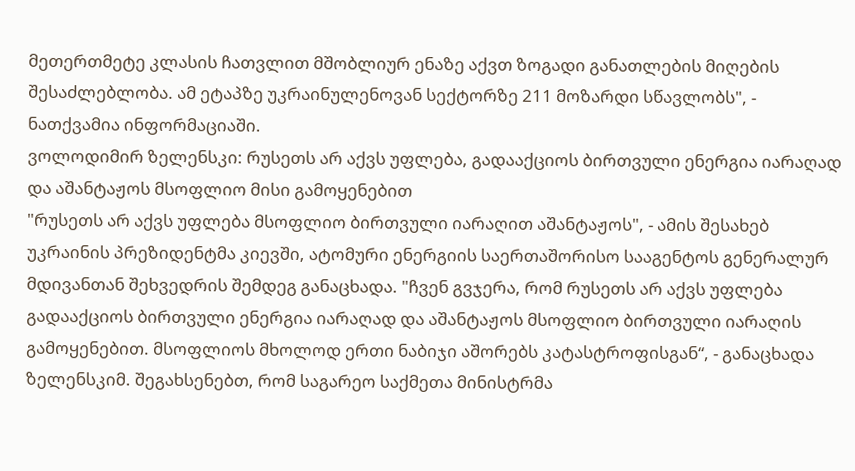მეთერთმეტე კლასის ჩათვლით მშობლიურ ენაზე აქვთ ზოგადი განათლების მიღების შესაძლებლობა. ამ ეტაპზე უკრაინულენოვან სექტორზე 211 მოზარდი სწავლობს", - ნათქვამია ინფორმაციაში.
ვოლოდიმირ ზელენსკი: რუსეთს არ აქვს უფლება, გადააქციოს ბირთვული ენერგია იარაღად და აშანტაჟოს მსოფლიო მისი გამოყენებით
"რუსეთს არ აქვს უფლება მსოფლიო ბირთვული იარაღით აშანტაჟოს", - ამის შესახებ უკრაინის პრეზიდენტმა კიევში, ატომური ენერგიის საერთაშორისო სააგენტოს გენერალურ მდივანთან შეხვედრის შემდეგ განაცხადა. "ჩვენ გვჯერა, რომ რუსეთს არ აქვს უფლება გადააქციოს ბირთვული ენერგია იარაღად და აშანტაჟოს მსოფლიო ბირთვული იარაღის გამოყენებით. მსოფლიოს მხოლოდ ერთი ნაბიჯი აშორებს კატასტროფისგან“, - განაცხადა ზელენსკიმ. შეგახსენებთ, რომ საგარეო საქმეთა მინისტრმა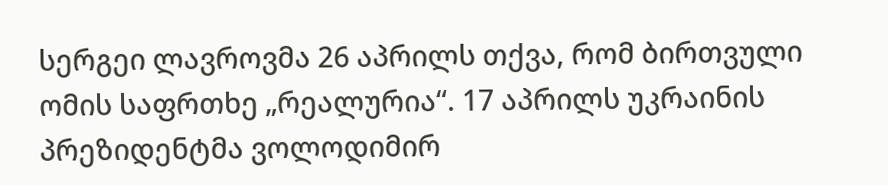სერგეი ლავროვმა 26 აპრილს თქვა, რომ ბირთვული ომის საფრთხე „რეალურია“. 17 აპრილს უკრაინის პრეზიდენტმა ვოლოდიმირ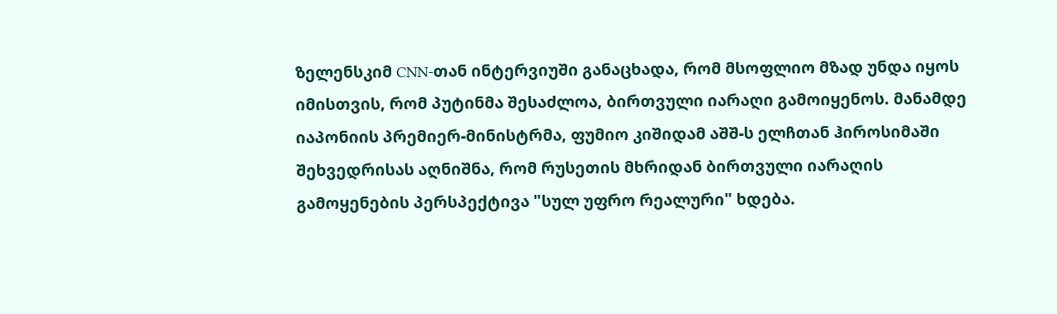ზელენსკიმ CNN-თან ინტერვიუში განაცხადა, რომ მსოფლიო მზად უნდა იყოს იმისთვის, რომ პუტინმა შესაძლოა, ბირთვული იარაღი გამოიყენოს. მანამდე იაპონიის პრემიერ-მინისტრმა, ფუმიო კიშიდამ აშშ-ს ელჩთან ჰიროსიმაში შეხვედრისას აღნიშნა, რომ რუსეთის მხრიდან ბირთვული იარაღის გამოყენების პერსპექტივა "სულ უფრო რეალური" ხდება.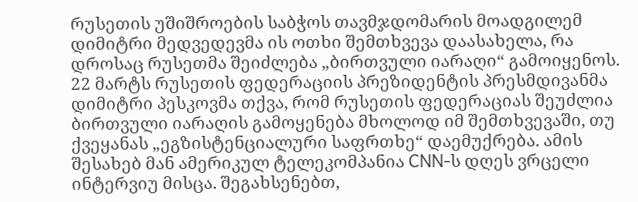რუსეთის უშიშროების საბჭოს თავმჯდომარის მოადგილემ დიმიტრი მედვედევმა ის ოთხი შემთხვევა დაასახელა, რა დროსაც რუსეთმა შეიძლება „ბირთვული იარაღი“ გამოიყენოს. 22 მარტს რუსეთის ფედერაციის პრეზიდენტის პრესმდივანმა დიმიტრი პესკოვმა თქვა, რომ რუსეთის ფედერაციას შეუძლია ბირთვული იარაღის გამოყენება მხოლოდ იმ შემთხვევაში, თუ ქვეყანას „ეგზისტენციალური საფრთხე“ დაემუქრება. ამის შესახებ მან ამერიკულ ტელეკომპანია CNN-ს დღეს ვრცელი ინტერვიუ მისცა. შეგახსენებთ,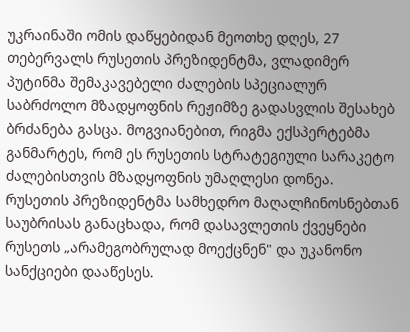უკრაინაში ომის დაწყებიდან მეოთხე დღეს, 27 თებერვალს რუსეთის პრეზიდენტმა, ვლადიმერ პუტინმა შემაკავებელი ძალების სპეციალურ საბრძოლო მზადყოფნის რეჟიმზე გადასვლის შესახებ ბრძანება გასცა. მოგვიანებით, რიგმა ექსპერტებმა განმარტეს, რომ ეს რუსეთის სტრატეგიული სარაკეტო ძალებისთვის მზადყოფნის უმაღლესი დონეა. რუსეთის პრეზიდენტმა სამხედრო მაღალჩინოსნებთან საუბრისას განაცხადა, რომ დასავლეთის ქვეყნები რუსეთს „არამეგობრულად მოექცნენ" და უკანონო სანქციები დააწესეს.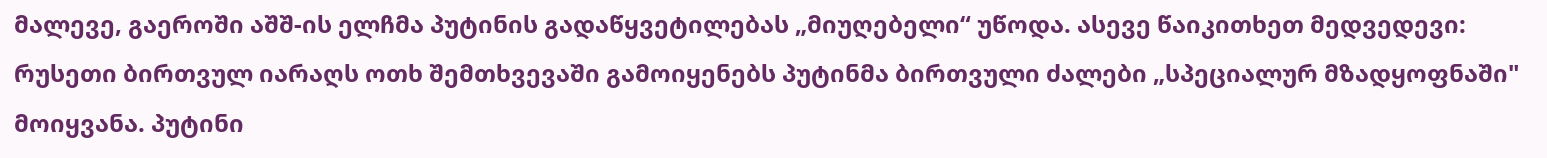მალევე, გაეროში აშშ-ის ელჩმა პუტინის გადაწყვეტილებას „მიუღებელი“ უწოდა. ასევე წაიკითხეთ მედვედევი: რუსეთი ბირთვულ იარაღს ოთხ შემთხვევაში გამოიყენებს პუტინმა ბირთვული ძალები „სპეციალურ მზადყოფნაში" მოიყვანა. პუტინი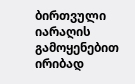ბირთვული იარაღის გამოყენებით ირიბად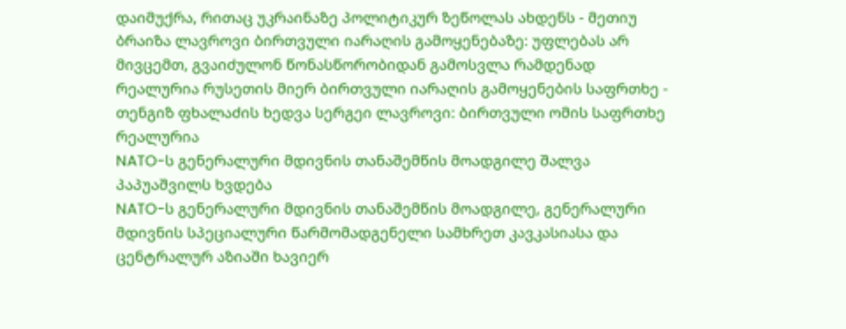დაიმუქრა, რითაც უკრაინაზე პოლიტიკურ ზეწოლას ახდენს - მეთიუ ბრაიზა ლავროვი ბირთვული იარაღის გამოყენებაზე: უფლებას არ მივცემთ, გვაიძულონ წონასწორობიდან გამოსვლა რამდენად რეალურია რუსეთის მიერ ბირთვული იარაღის გამოყენების საფრთხე - თენგიზ ფხალაძის ხედვა სერგეი ლავროვი: ბირთვული ომის საფრთხე რეალურია
NATO-ს გენერალური მდივნის თანაშემწის მოადგილე შალვა პაპუაშვილს ხვდება
NATO-ს გენერალური მდივნის თანაშემწის მოადგილე, გენერალური მდივნის სპეციალური წარმომადგენელი სამხრეთ კავკასიასა და ცენტრალურ აზიაში ხავიერ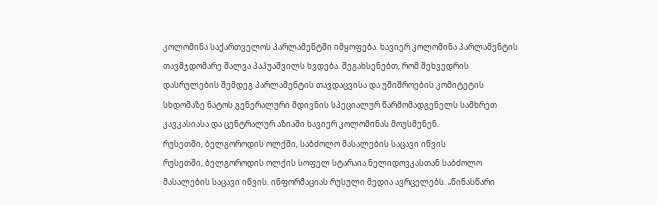კოლომინა საქართველოს პარლამენტში იმყოფება. ხავიერ კოლომინა პარლამენტის თავმჯდომარე შალვა პაპუაშვილს ხვდება. შეგახსენებთ, რომ შეხვედრის დასრულების შემდეგ პარლამენტის თავდაცვისა და უშიშროების კომიტეტის სხდომაზე ნატოს გენერალური მდივნის სპეციალურ წარმომადგენელს სამხრეთ კავკასიასა და ცენტრალურ აზიაში ხავიერ კოლომინას მოუსმენენ.
რუსეთში, ბელგოროდის ოლქში, საბძოლო მასალების საცავი იწვის
რუსეთში, ბელგოროდის ოლქის სოფელ სტარაია ნელიდოვკასთან საბძოლო მასალების საცავი იწვის. ინფორმაციას რუსული მედია ავრცელებს. „წინასწარი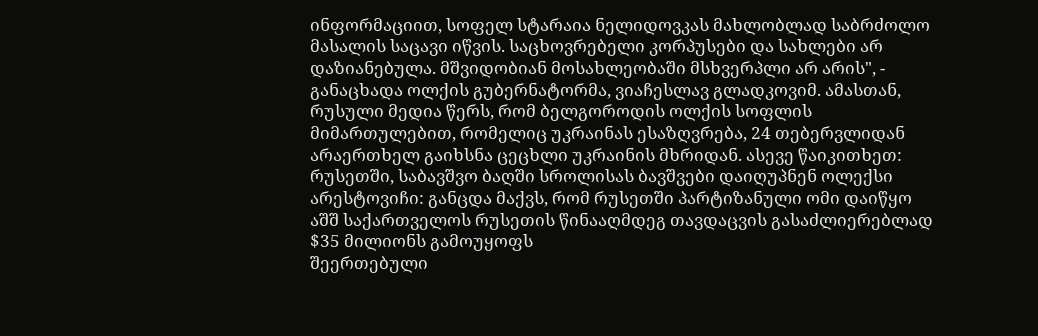ინფორმაციით, სოფელ სტარაია ნელიდოვკას მახლობლად საბრძოლო მასალის საცავი იწვის. საცხოვრებელი კორპუსები და სახლები არ დაზიანებულა. მშვიდობიან მოსახლეობაში მსხვერპლი არ არის", - განაცხადა ოლქის გუბერნატორმა, ვიაჩესლავ გლადკოვიმ. ამასთან, რუსული მედია წერს, რომ ბელგოროდის ოლქის სოფლის მიმართულებით, რომელიც უკრაინას ესაზღვრება, 24 თებერვლიდან არაერთხელ გაიხსნა ცეცხლი უკრაინის მხრიდან. ასევე წაიკითხეთ: რუსეთში, საბავშვო ბაღში სროლისას ბავშვები დაიღუპნენ ოლექსი არესტოვიჩი: განცდა მაქვს, რომ რუსეთში პარტიზანული ომი დაიწყო
აშშ საქართველოს რუსეთის წინააღმდეგ თავდაცვის გასაძლიერებლად $35 მილიონს გამოუყოფს
შეერთებული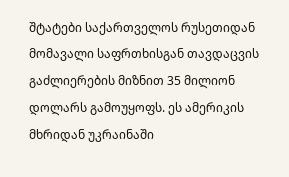შტატები საქართველოს რუსეთიდან მომავალი საფრთხისგან თავდაცვის გაძლიერების მიზნით 35 მილიონ დოლარს გამოუყოფს. ეს ამერიკის მხრიდან უკრაინაში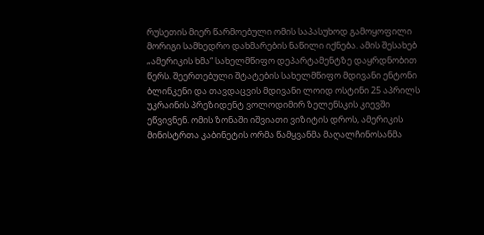რუსეთის მიერ წარმოებული ომის საპასუხოდ გამოყოფილი მორიგი სამხედრო დახმარების ნაწილი იქნება. ამის შესახებ „ამერიკის ხმა“ სახელმწიფო დეპარტამენტზე დაყრდნობით წერს. შეერთებული შტატების სახელმწიფო მდივანი ენტონი ბლინკენი და თავდაცვის მდივანი ლოიდ ოსტინი 25 აპრილს უკრაინის პრეზიდენტ ვოლოდიმირ ზელენსკის კიევში ეწვივნენ. ომის ზონაში იშვიათი ვიზიტის დროს, ამერიკის მინისტრთა კაბინეტის ორმა წამყვანმა მაღალჩინოსანმა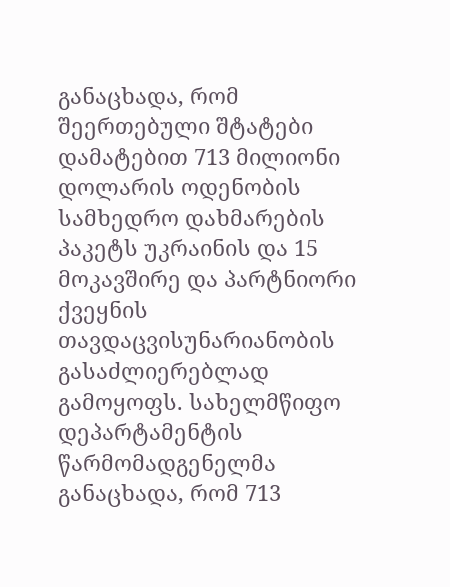განაცხადა, რომ შეერთებული შტატები დამატებით 713 მილიონი დოლარის ოდენობის სამხედრო დახმარების პაკეტს უკრაინის და 15 მოკავშირე და პარტნიორი ქვეყნის თავდაცვისუნარიანობის გასაძლიერებლად გამოყოფს. სახელმწიფო დეპარტამენტის წარმომადგენელმა განაცხადა, რომ 713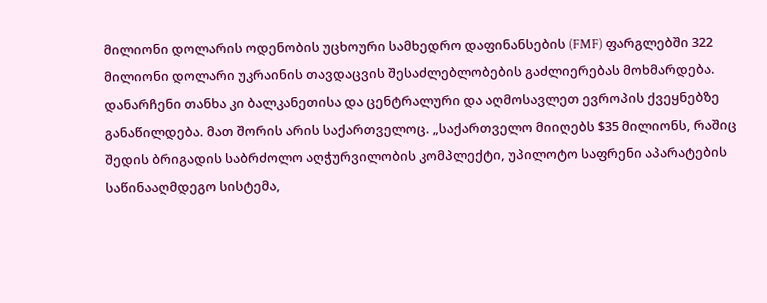მილიონი დოლარის ოდენობის უცხოური სამხედრო დაფინანსების (FMF) ფარგლებში 322 მილიონი დოლარი უკრაინის თავდაცვის შესაძლებლობების გაძლიერებას მოხმარდება. დანარჩენი თანხა კი ბალკანეთისა და ცენტრალური და აღმოსავლეთ ევროპის ქვეყნებზე განაწილდება. მათ შორის არის საქართველოც. „საქართველო მიიღებს $35 მილიონს, რაშიც შედის ბრიგადის საბრძოლო აღჭურვილობის კომპლექტი, უპილოტო საფრენი აპარატების საწინააღმდეგო სისტემა,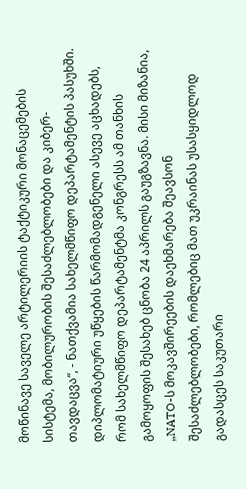მოწინავე საველე არტილერიის ტაქტიკური მონაცემების სისტემა, მობილურობის შესაძლებლობები და კიბერ-თავდაცვა“, - ნათქვამია სახელმწიფო დეპარტამენტის პასუხში. დიპლომატიური უწყების წარმომადგენელი ასევე აცხადებს, რომ სახელმწიფო დეპარტამენტმა კონგრესს ამ თანხის გამოყოფის შესახებ ცნობა 24 აპრილს გაუგზავნა. მისი მიზანია, „NATO-ს მოკავშირეების დაეხმარება შეავსონ შესაძლებლობები, რომლებიც მათ უკრაინას უსასყიდლოდ გადასცეს საკუთარი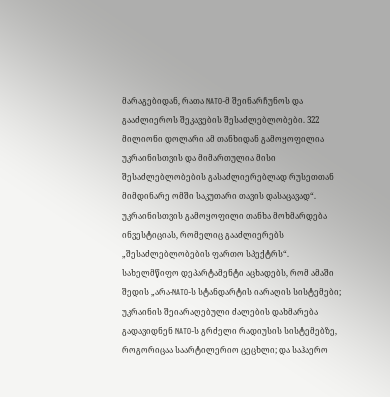მარაგებიდან, რათა NATO-მ შეინარჩუნოს და გააძლიეროს შეკავების შესაძლებლობები. 322 მილიონი დოლარი ამ თანხიდან გამოყოფილია უკრაინისთვის და მიმართულია მისი შესაძლებლობების გასაძლიერებლად რუსეთთან მიმდინარე ომში საკუთარი თავის დასაცავად“. უკრაინისთვის გამოყოფილი თანხა მოხმარდება ინვესტიციას, რომელიც გააძლიერებს „შესაძლებლობების ფართო სპექტრს“. სახელმწიფო დეპარტამენტი აცხადებს, რომ ამაში შედის „არა-NATO-ს სტანდარტის იარაღის სისტემები; უკრაინის შეიარაღებული ძალების დახმარება გადავიდნენ NATO-ს გრძელი რადიუსის სისტემებზე, როგორიცაა საარტილერიო ცეცხლი; და საჰაერო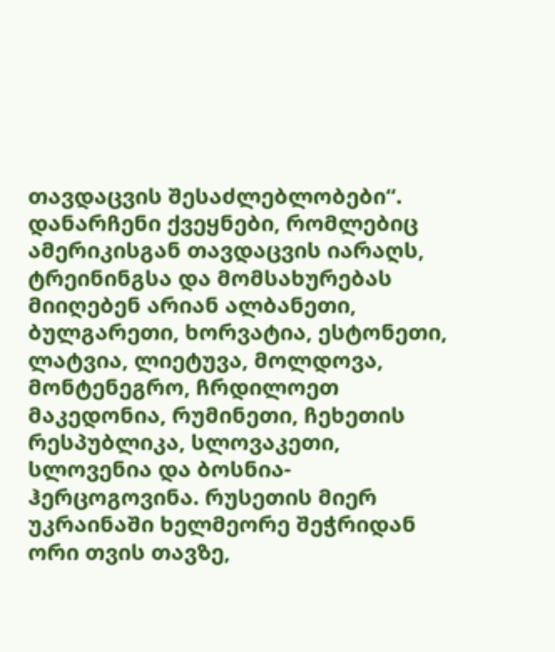თავდაცვის შესაძლებლობები“. დანარჩენი ქვეყნები, რომლებიც ამერიკისგან თავდაცვის იარაღს, ტრეინინგსა და მომსახურებას მიიღებენ არიან ალბანეთი, ბულგარეთი, ხორვატია, ესტონეთი, ლატვია, ლიეტუვა, მოლდოვა, მონტენეგრო, ჩრდილოეთ მაკედონია, რუმინეთი, ჩეხეთის რესპუბლიკა, სლოვაკეთი, სლოვენია და ბოსნია-ჰერცოგოვინა. რუსეთის მიერ უკრაინაში ხელმეორე შეჭრიდან ორი თვის თავზე,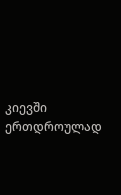კიევში ერთდროულად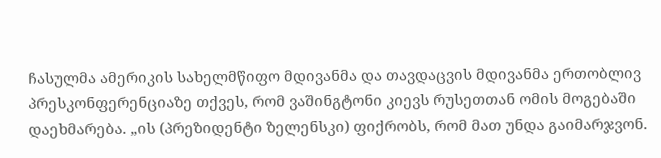ჩასულმა ამერიკის სახელმწიფო მდივანმა და თავდაცვის მდივანმა ერთობლივ პრესკონფერენციაზე თქვეს, რომ ვაშინგტონი კიევს რუსეთთან ომის მოგებაში დაეხმარება. „ის (პრეზიდენტი ზელენსკი) ფიქრობს, რომ მათ უნდა გაიმარჯვონ.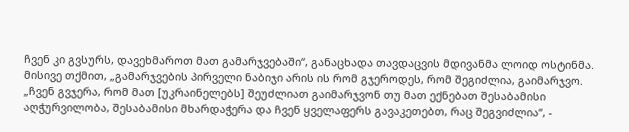ჩვენ კი გვსურს, დავეხმაროთ მათ გამარჯვებაში“, განაცხადა თავდაცვის მდივანმა ლოიდ ოსტინმა. მისივე თქმით, „გამარჯვების პირველი ნაბიჯი არის ის რომ გჯეროდეს, რომ შეგიძლია, გაიმარჯვო. „ჩვენ გვჯერა, რომ მათ [უკრაინელებს] შეუძლიათ გაიმარჯვონ თუ მათ ექნებათ შესაბამისი აღჭურვილობა, შესაბამისი მხარდაჭერა და ჩვენ ყველაფერს გავაკეთებთ, რაც შეგვიძლია“, -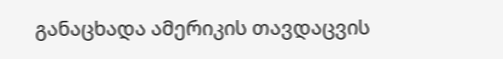განაცხადა ამერიკის თავდაცვის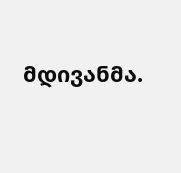მდივანმა.